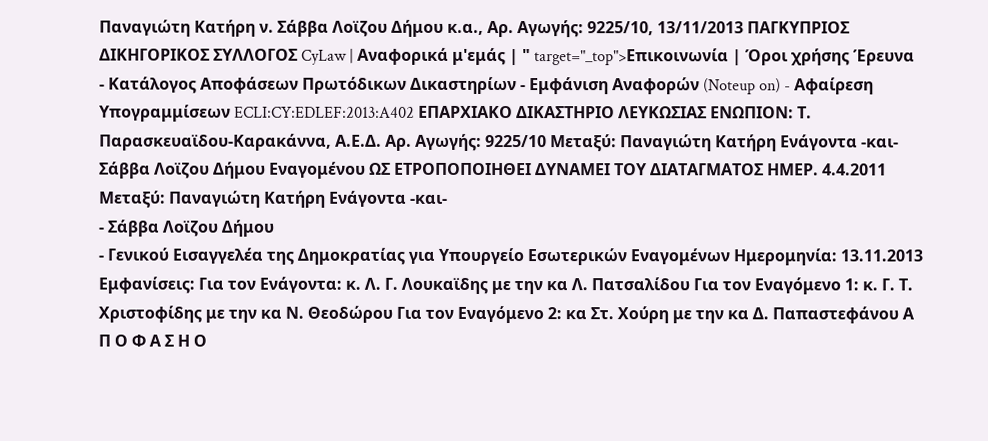Παναγιώτη Κατήρη ν. Σάββα Λοϊζου Δήμου κ.α., Αρ. Αγωγής: 9225/10, 13/11/2013 ΠΑΓΚΥΠΡΙΟΣ ΔΙΚΗΓΟΡΙΚΟΣ ΣΥΛΛΟΓΟΣ CyLaw | Αναφορικά μ'εμάς | " target="_top">Επικοινωνία | Όροι χρήσης Έρευνα - Κατάλογος Αποφάσεων Πρωτόδικων Δικαστηρίων - Εμφάνιση Αναφορών (Noteup on) - Αφαίρεση Υπογραμμίσεων ECLI:CY:EDLEF:2013:A402 ΕΠΑΡΧΙΑΚΟ ΔΙΚΑΣΤΗΡΙΟ ΛΕΥΚΩΣΙΑΣ ΕΝΩΠΙΟΝ: Τ. Παρασκευαϊδου-Καρακάννα, Α.Ε.Δ. Αρ. Αγωγής: 9225/10 Μεταξύ: Παναγιώτη Κατήρη Ενάγοντα -και- Σάββα Λοϊζου Δήμου Εναγομένου ΩΣ ΕΤΡΟΠΟΠΟΙΗΘΕΙ ΔΥΝΑΜΕΙ ΤΟΥ ΔΙΑΤΑΓΜΑΤΟΣ ΗΜΕΡ. 4.4.2011 Μεταξύ: Παναγιώτη Κατήρη Ενάγοντα -και-
- Σάββα Λοϊζου Δήμου
- Γενικού Εισαγγελέα της Δημοκρατίας για Υπουργείο Εσωτερικών Εναγομένων Ημερομηνία: 13.11.2013 Εμφανίσεις: Για τον Ενάγοντα: κ. Λ. Γ. Λουκαϊδης με την κα Λ. Πατσαλίδου Για τον Εναγόμενο 1: κ. Γ. Τ. Χριστοφίδης με την κα Ν. Θεοδώρου Για τον Εναγόμενο 2: κα Στ. Χούρη με την κα Δ. Παπαστεφάνου Α Π Ο Φ Α Σ Η Ο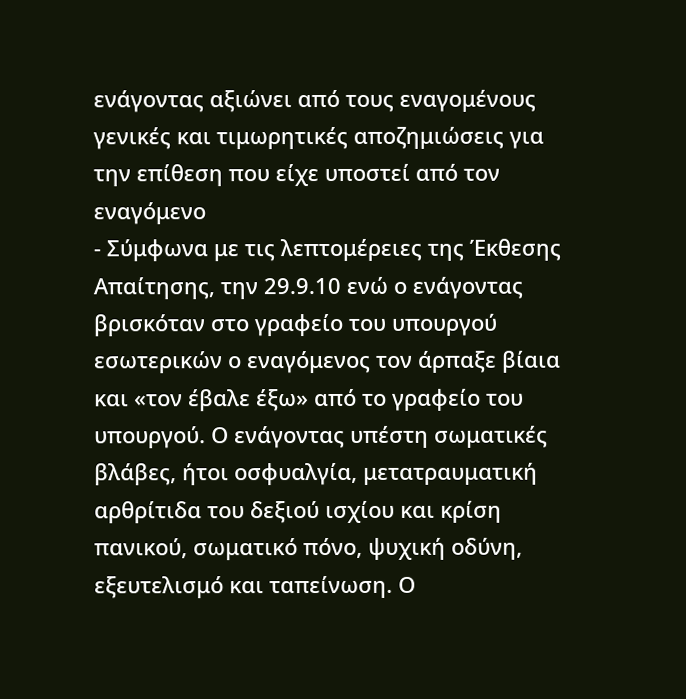ενάγοντας αξιώνει από τους εναγομένους γενικές και τιμωρητικές αποζημιώσεις για την επίθεση που είχε υποστεί από τον εναγόμενο
- Σύμφωνα με τις λεπτομέρειες της Έκθεσης Απαίτησης, την 29.9.10 ενώ ο ενάγοντας βρισκόταν στο γραφείο του υπουργού εσωτερικών ο εναγόμενος τον άρπαξε βίαια και «τον έβαλε έξω» από το γραφείο του υπουργού. Ο ενάγοντας υπέστη σωματικές βλάβες, ήτοι οσφυαλγία, μετατραυματική αρθρίτιδα του δεξιού ισχίου και κρίση πανικού, σωματικό πόνο, ψυχική οδύνη, εξευτελισμό και ταπείνωση. Ο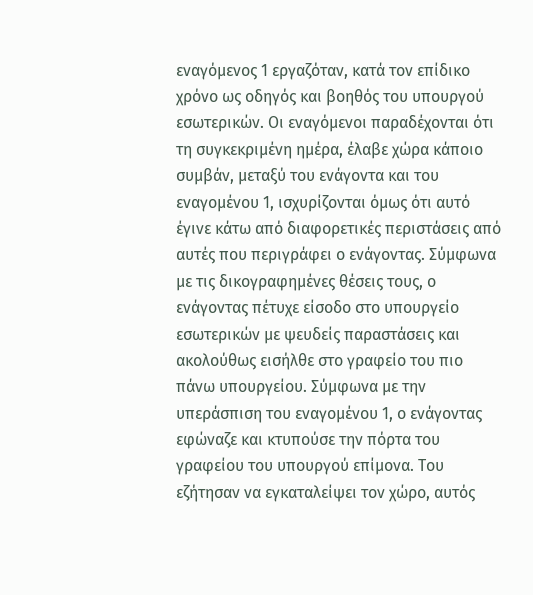εναγόμενος 1 εργαζόταν, κατά τον επίδικο χρόνο ως οδηγός και βοηθός του υπουργού εσωτερικών. Οι εναγόμενοι παραδέχονται ότι τη συγκεκριμένη ημέρα, έλαβε χώρα κάποιο συμβάν, μεταξύ του ενάγοντα και του εναγομένου 1, ισχυρίζονται όμως ότι αυτό έγινε κάτω από διαφορετικές περιστάσεις από αυτές που περιγράφει ο ενάγοντας. Σύμφωνα με τις δικογραφημένες θέσεις τους, ο ενάγοντας πέτυχε είσοδο στο υπουργείο εσωτερικών με ψευδείς παραστάσεις και ακολούθως εισήλθε στο γραφείο του πιο πάνω υπουργείου. Σύμφωνα με την υπεράσπιση του εναγομένου 1, ο ενάγοντας εφώναζε και κτυπούσε την πόρτα του γραφείου του υπουργού επίμονα. Του εζήτησαν να εγκαταλείψει τον χώρο, αυτός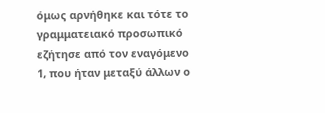όμως αρνήθηκε και τότε το γραμματειακό προσωπικό εζήτησε από τον εναγόμενο 1, που ήταν μεταξύ άλλων ο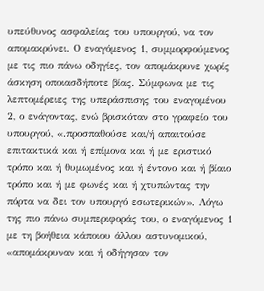υπεύθυνος ασφαλείας του υπουργού, να τον απομακρύνει. Ο εναγόμενος 1, συμμορφούμενος με τις πιο πάνω οδηγίες, τον απομάκρυνε χωρίς άσκηση οποιασδήποτε βίας. Σύμφωνα με τις λεπτομέρειες της υπεράσπισης του εναγομένου 2, ο ενάγοντας, ενώ βρισκόταν στο γραφείο του υπουργού, «.προσπαθούσε και/ή απαιτούσε επιτακτικά και ή επίμονα και ή με εριστικό τρόπο και ή θυμωμένος και ή έντονο και ή βίαιο τρόπο και ή με φωνές και ή χτυπώντας την πόρτα να δει τον υπουργό εσωτερικών». Λόγω της πιο πάνω συμπεριφοράς του, ο εναγόμενος 1 με τη βοήθεια κάποιου άλλου αστυνομικού, «απομάκρυναν και ή οδήγησαν τον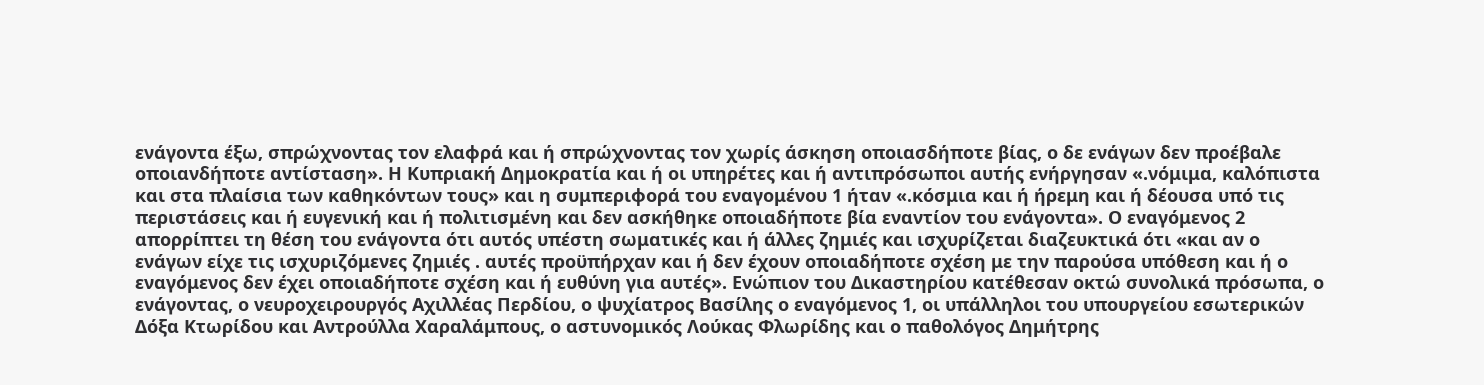ενάγοντα έξω, σπρώχνοντας τον ελαφρά και ή σπρώχνοντας τον χωρίς άσκηση οποιασδήποτε βίας, ο δε ενάγων δεν προέβαλε οποιανδήποτε αντίσταση». Η Κυπριακή Δημοκρατία και ή οι υπηρέτες και ή αντιπρόσωποι αυτής ενήργησαν «.νόμιμα, καλόπιστα και στα πλαίσια των καθηκόντων τους» και η συμπεριφορά του εναγομένου 1 ήταν «.κόσμια και ή ήρεμη και ή δέουσα υπό τις περιστάσεις και ή ευγενική και ή πολιτισμένη και δεν ασκήθηκε οποιαδήποτε βία εναντίον του ενάγοντα». Ο εναγόμενος 2 απορρίπτει τη θέση του ενάγοντα ότι αυτός υπέστη σωματικές και ή άλλες ζημιές και ισχυρίζεται διαζευκτικά ότι «και αν ο ενάγων είχε τις ισχυριζόμενες ζημιές . αυτές προϋπήρχαν και ή δεν έχουν οποιαδήποτε σχέση με την παρούσα υπόθεση και ή ο εναγόμενος δεν έχει οποιαδήποτε σχέση και ή ευθύνη για αυτές». Ενώπιον του Δικαστηρίου κατέθεσαν οκτώ συνολικά πρόσωπα, ο ενάγοντας, ο νευροχειρουργός Αχιλλέας Περδίου, ο ψυχίατρος Βασίλης ο εναγόμενος 1, οι υπάλληλοι του υπουργείου εσωτερικών Δόξα Κτωρίδου και Αντρούλλα Χαραλάμπους, ο αστυνομικός Λούκας Φλωρίδης και ο παθολόγος Δημήτρης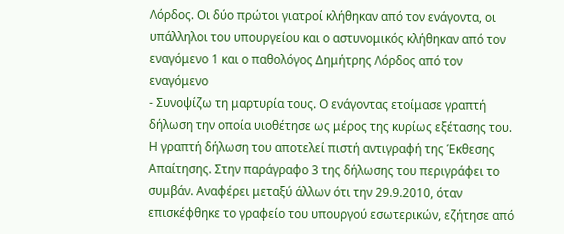Λόρδος. Οι δύο πρώτοι γιατροί κλήθηκαν από τον ενάγοντα, οι υπάλληλοι του υπουργείου και ο αστυνομικός κλήθηκαν από τον εναγόμενο 1 και ο παθολόγος Δημήτρης Λόρδος από τον εναγόμενο
- Συνοψίζω τη μαρτυρία τους. Ο ενάγοντας ετοίμασε γραπτή δήλωση την οποία υιοθέτησε ως μέρος της κυρίως εξέτασης του. Η γραπτή δήλωση του αποτελεί πιστή αντιγραφή της Έκθεσης Απαίτησης. Στην παράγραφο 3 της δήλωσης του περιγράφει το συμβάν. Αναφέρει μεταξύ άλλων ότι την 29.9.2010, όταν επισκέφθηκε το γραφείο του υπουργού εσωτερικών, εζήτησε από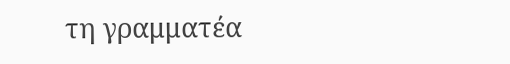τη γραμματέα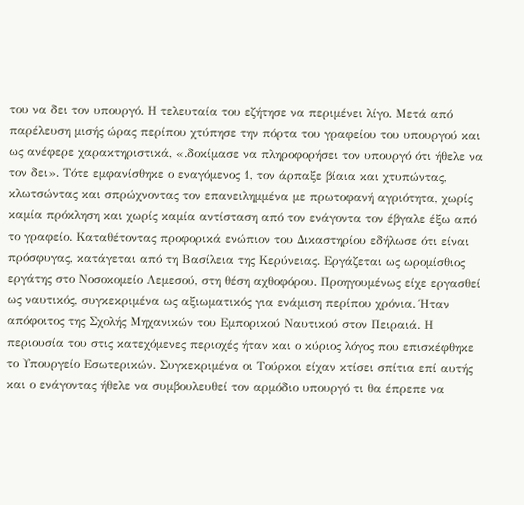του να δει τον υπουργό. Η τελευταία του εζήτησε να περιμένει λίγο. Μετά από παρέλευση μισής ώρας περίπου χτύπησε την πόρτα του γραφείου του υπουργού και ως ανέφερε χαρακτηριστικά, «.δοκίμασε να πληροφορήσει τον υπουργό ότι ήθελε να τον δει». Τότε εμφανίσθηκε ο εναγόμενος 1, τον άρπαξε βίαια και χτυπώντας, κλωτσώντας και σπρώχνοντας τον επανειλημμένα με πρωτοφανή αγριότητα, χωρίς καμία πρόκληση και χωρίς καμία αντίσταση από τον ενάγοντα τον έβγαλε έξω από το γραφείο. Καταθέτοντας προφορικά ενώπιον του Δικαστηρίου εδήλωσε ότι είναι πρόσφυγας, κατάγεται από τη Βασίλεια της Κερύνειας. Εργάζεται ως ωρομίσθιος εργάτης στο Νοσοκομείο Λεμεσού, στη θέση αχθοφόρου. Προηγουμένως είχε εργασθεί ως ναυτικός, συγκεκριμένα ως αξιωματικός για ενάμιση περίπου χρόνια. Ήταν απόφοιτος της Σχολής Μηχανικών του Εμπορικού Ναυτικού στον Πειραιά. Η περιουσία του στις κατεχόμενες περιοχές ήταν και ο κύριος λόγος που επισκέφθηκε το Υπουργείο Εσωτερικών. Συγκεκριμένα οι Τούρκοι είχαν κτίσει σπίτια επί αυτής και ο ενάγοντας ήθελε να συμβουλευθεί τον αρμόδιο υπουργό τι θα έπρεπε να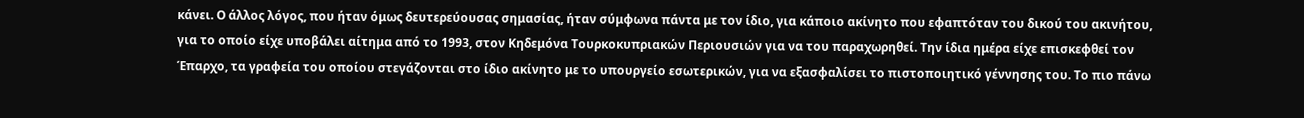κάνει. Ο άλλος λόγος, που ήταν όμως δευτερεύουσας σημασίας, ήταν σύμφωνα πάντα με τον ίδιο, για κάποιο ακίνητο που εφαπτόταν του δικού του ακινήτου, για το οποίο είχε υποβάλει αίτημα από το 1993, στον Κηδεμόνα Τουρκοκυπριακών Περιουσιών για να του παραχωρηθεί. Την ίδια ημέρα είχε επισκεφθεί τον Έπαρχο, τα γραφεία του οποίου στεγάζονται στο ίδιο ακίνητο με το υπουργείο εσωτερικών, για να εξασφαλίσει το πιστοποιητικό γέννησης του. Το πιο πάνω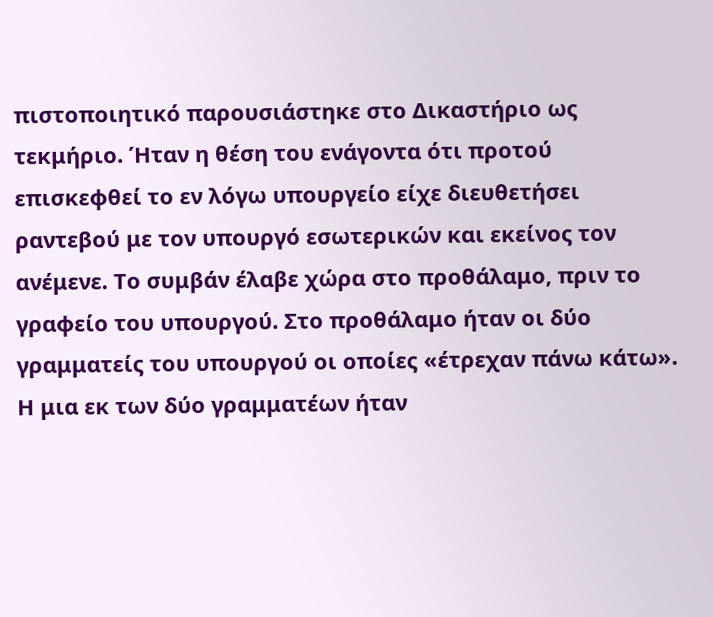πιστοποιητικό παρουσιάστηκε στο Δικαστήριο ως τεκμήριο. Ήταν η θέση του ενάγοντα ότι προτού επισκεφθεί το εν λόγω υπουργείο είχε διευθετήσει ραντεβού με τον υπουργό εσωτερικών και εκείνος τον ανέμενε. Το συμβάν έλαβε χώρα στο προθάλαμο, πριν το γραφείο του υπουργού. Στο προθάλαμο ήταν οι δύο γραμματείς του υπουργού οι οποίες «έτρεχαν πάνω κάτω». Η μια εκ των δύο γραμματέων ήταν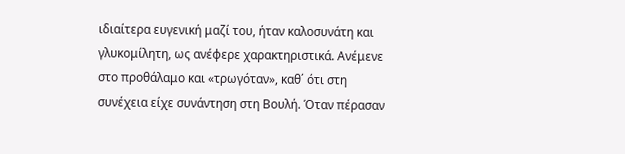ιδιαίτερα ευγενική μαζί του, ήταν καλοσυνάτη και γλυκομίλητη, ως ανέφερε χαρακτηριστικά. Ανέμενε στο προθάλαμο και «τρωγόταν», καθ΄ ότι στη συνέχεια είχε συνάντηση στη Βουλή. Όταν πέρασαν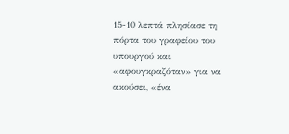15-10 λεπτά πλησίασε τη πόρτα του γραφείου του υπουργού και «αφουγκραζόταν» για να ακούσει, «ένα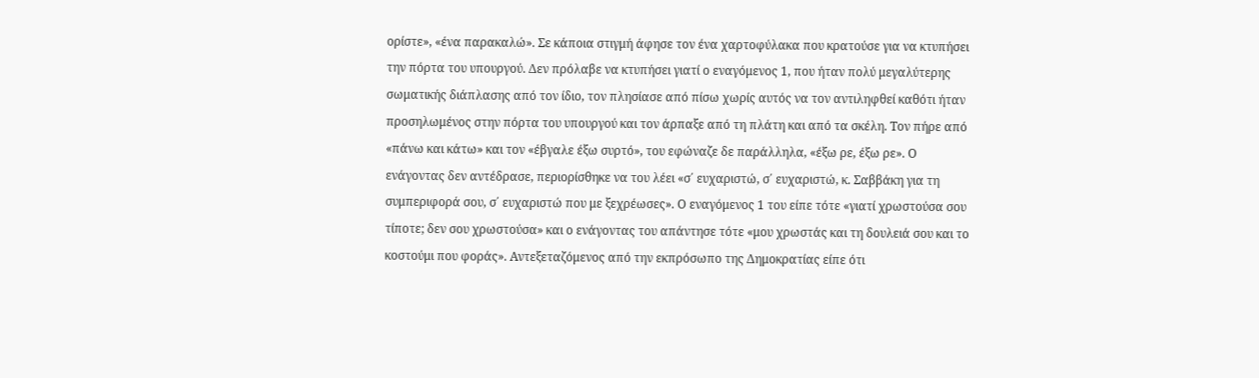ορίστε», «ένα παρακαλώ». Σε κάποια στιγμή άφησε τον ένα χαρτοφύλακα που κρατούσε για να κτυπήσει την πόρτα του υπουργού. Δεν πρόλαβε να κτυπήσει γιατί ο εναγόμενος 1, που ήταν πολύ μεγαλύτερης σωματικής διάπλασης από τον ίδιο, τον πλησίασε από πίσω χωρίς αυτός να τον αντιληφθεί καθότι ήταν προσηλωμένος στην πόρτα του υπουργού και τον άρπαξε από τη πλάτη και από τα σκέλη. Τον πήρε από «πάνω και κάτω» και τον «έβγαλε έξω συρτό», του εφώναζε δε παράλληλα, «έξω ρε, έξω ρε». Ο ενάγοντας δεν αντέδρασε, περιορίσθηκε να του λέει «σ΄ ευχαριστώ, σ΄ ευχαριστώ, κ. Σαββάκη για τη συμπεριφορά σου, σ΄ ευχαριστώ που με ξεχρέωσες». Ο εναγόμενος 1 του είπε τότε «γιατί χρωστούσα σου τίποτε; δεν σου χρωστούσα» και ο ενάγοντας του απάντησε τότε «μου χρωστάς και τη δουλειά σου και το κοστούμι που φοράς». Αντεξεταζόμενος από την εκπρόσωπο της Δημοκρατίας είπε ότι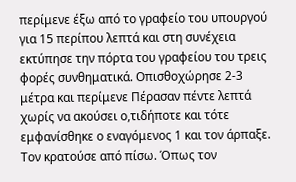περίμενε έξω από το γραφείο του υπουργού για 15 περίπου λεπτά και στη συνέχεια εκτύπησε την πόρτα του γραφείου του τρεις φορές συνθηματικά. Οπισθοχώρησε 2-3 μέτρα και περίμενε Πέρασαν πέντε λεπτά χωρίς να ακούσει ο,τιδήποτε και τότε εμφανίσθηκε ο εναγόμενος 1 και τον άρπαξε. Τον κρατούσε από πίσω. Όπως τον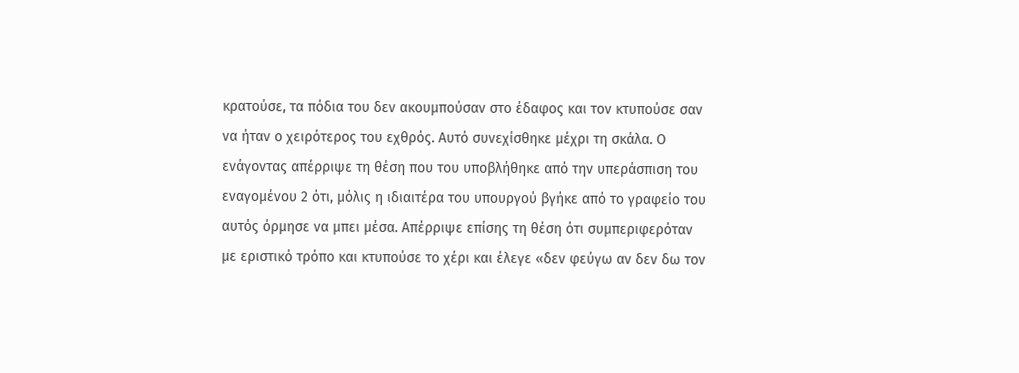κρατούσε, τα πόδια του δεν ακουμπούσαν στο έδαφος και τον κτυπούσε σαν να ήταν ο χειρότερος του εχθρός. Αυτό συνεχίσθηκε μέχρι τη σκάλα. Ο ενάγοντας απέρριψε τη θέση που του υποβλήθηκε από την υπεράσπιση του εναγομένου 2 ότι, μόλις η ιδιαιτέρα του υπουργού βγήκε από το γραφείο του αυτός όρμησε να μπει μέσα. Απέρριψε επίσης τη θέση ότι συμπεριφερόταν με εριστικό τρόπο και κτυπούσε το χέρι και έλεγε «δεν φεύγω αν δεν δω τον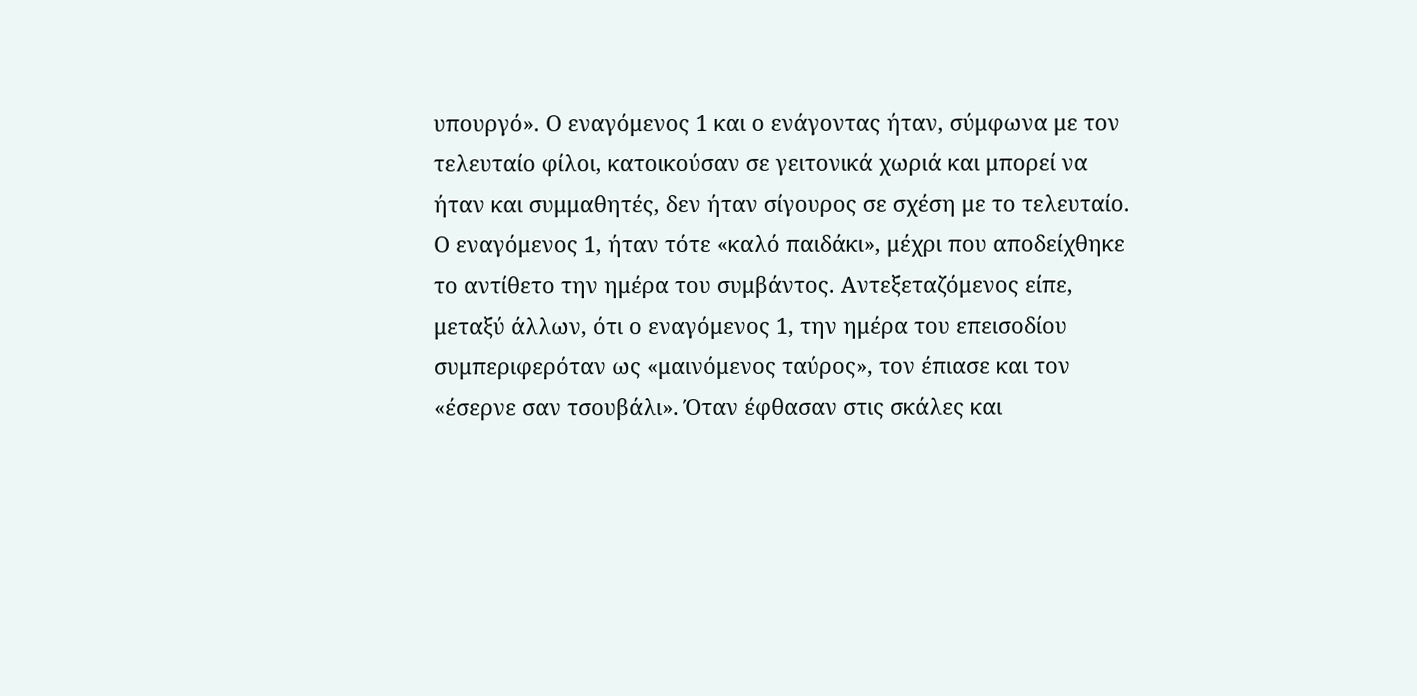υπουργό». Ο εναγόμενος 1 και ο ενάγοντας ήταν, σύμφωνα με τον τελευταίο φίλοι, κατοικούσαν σε γειτονικά χωριά και μπορεί να ήταν και συμμαθητές, δεν ήταν σίγουρος σε σχέση με το τελευταίο. Ο εναγόμενος 1, ήταν τότε «καλό παιδάκι», μέχρι που αποδείχθηκε το αντίθετο την ημέρα του συμβάντος. Αντεξεταζόμενος είπε, μεταξύ άλλων, ότι ο εναγόμενος 1, την ημέρα του επεισοδίου συμπεριφερόταν ως «μαινόμενος ταύρος», τον έπιασε και τον «έσερνε σαν τσουβάλι». Όταν έφθασαν στις σκάλες και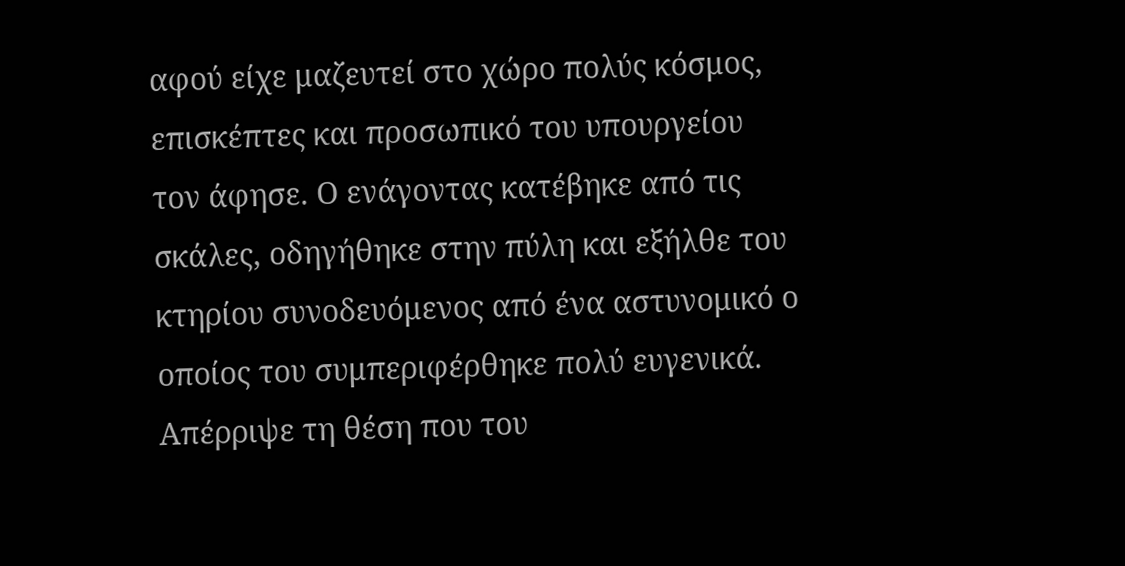αφού είχε μαζευτεί στο χώρο πολύς κόσμος, επισκέπτες και προσωπικό του υπουργείου τον άφησε. Ο ενάγοντας κατέβηκε από τις σκάλες, οδηγήθηκε στην πύλη και εξήλθε του κτηρίου συνοδευόμενος από ένα αστυνομικό ο οποίος του συμπεριφέρθηκε πολύ ευγενικά. Απέρριψε τη θέση που του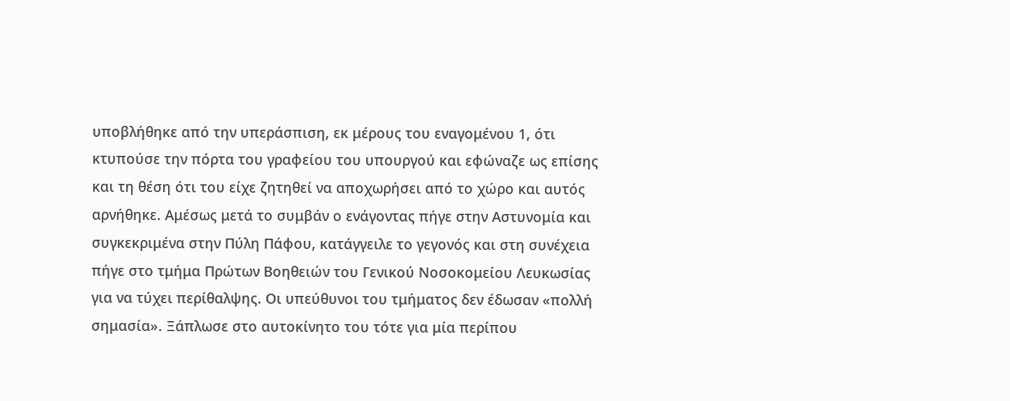υποβλήθηκε από την υπεράσπιση, εκ μέρους του εναγομένου 1, ότι κτυπούσε την πόρτα του γραφείου του υπουργού και εφώναζε ως επίσης και τη θέση ότι του είχε ζητηθεί να αποχωρήσει από το χώρο και αυτός αρνήθηκε. Αμέσως μετά το συμβάν ο ενάγοντας πήγε στην Αστυνομία και συγκεκριμένα στην Πύλη Πάφου, κατάγγειλε το γεγονός και στη συνέχεια πήγε στο τμήμα Πρώτων Βοηθειών του Γενικού Νοσοκομείου Λευκωσίας για να τύχει περίθαλψης. Οι υπεύθυνοι του τμήματος δεν έδωσαν «πολλή σημασία». Ξάπλωσε στο αυτοκίνητο του τότε για μία περίπου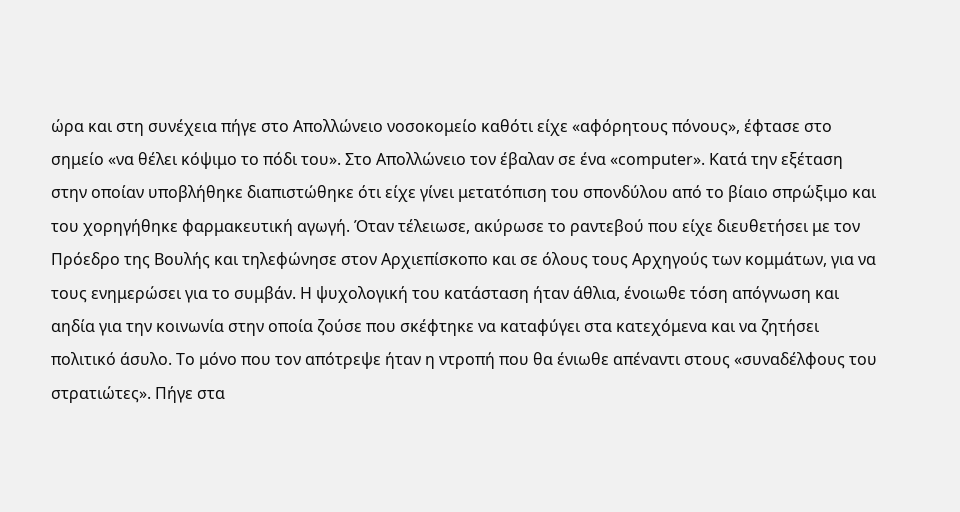ώρα και στη συνέχεια πήγε στο Απολλώνειο νοσοκομείο καθότι είχε «αφόρητους πόνους», έφτασε στο σημείο «να θέλει κόψιμο το πόδι του». Στο Απολλώνειο τον έβαλαν σε ένα «computer». Κατά την εξέταση στην οποίαν υποβλήθηκε διαπιστώθηκε ότι είχε γίνει μετατόπιση του σπονδύλου από το βίαιο σπρώξιμο και του χορηγήθηκε φαρμακευτική αγωγή. Όταν τέλειωσε, ακύρωσε το ραντεβού που είχε διευθετήσει με τον Πρόεδρο της Βουλής και τηλεφώνησε στον Αρχιεπίσκοπο και σε όλους τους Αρχηγούς των κομμάτων, για να τους ενημερώσει για το συμβάν. Η ψυχολογική του κατάσταση ήταν άθλια, ένοιωθε τόση απόγνωση και αηδία για την κοινωνία στην οποία ζούσε που σκέφτηκε να καταφύγει στα κατεχόμενα και να ζητήσει πολιτικό άσυλο. Το μόνο που τον απότρεψε ήταν η ντροπή που θα ένιωθε απέναντι στους «συναδέλφους του στρατιώτες». Πήγε στα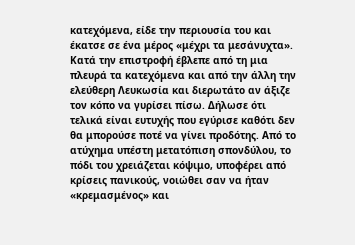κατεχόμενα, είδε την περιουσία του και έκατσε σε ένα μέρος «μέχρι τα μεσάνυχτα». Κατά την επιστροφή έβλεπε από τη μια πλευρά τα κατεχόμενα και από την άλλη την ελεύθερη Λευκωσία και διερωτάτο αν άξιζε τον κόπο να γυρίσει πίσω. Δήλωσε ότι τελικά είναι ευτυχής που εγύρισε καθότι δεν θα μπορούσε ποτέ να γίνει προδότης. Από το ατύχημα υπέστη μετατόπιση σπονδύλου, το πόδι του χρειάζεται κόψιμο, υποφέρει από κρίσεις πανικούς, νοιώθει σαν να ήταν «κρεμασμένος» και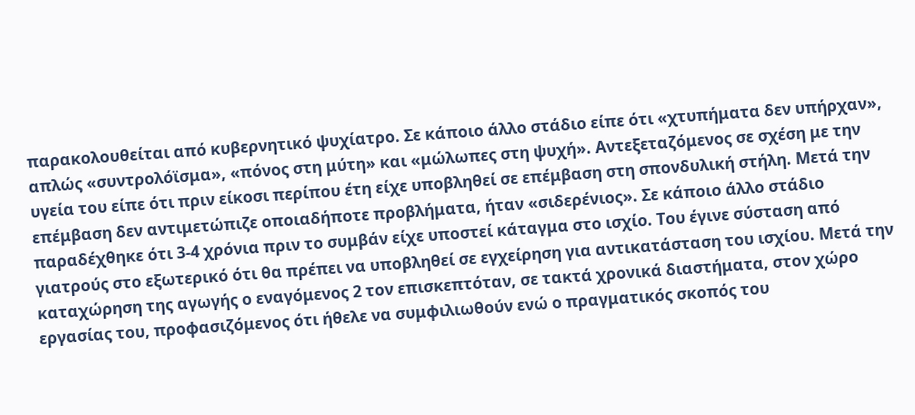παρακολουθείται από κυβερνητικό ψυχίατρο. Σε κάποιο άλλο στάδιο είπε ότι «χτυπήματα δεν υπήρχαν», απλώς «συντρολόϊσμα», «πόνος στη μύτη» και «μώλωπες στη ψυχή». Αντεξεταζόμενος σε σχέση με την υγεία του είπε ότι πριν είκοσι περίπου έτη είχε υποβληθεί σε επέμβαση στη σπονδυλική στήλη. Μετά την επέμβαση δεν αντιμετώπιζε οποιαδήποτε προβλήματα, ήταν «σιδερένιος». Σε κάποιο άλλο στάδιο παραδέχθηκε ότι 3-4 χρόνια πριν το συμβάν είχε υποστεί κάταγμα στο ισχίο. Του έγινε σύσταση από γιατρούς στο εξωτερικό ότι θα πρέπει να υποβληθεί σε εγχείρηση για αντικατάσταση του ισχίου. Μετά την καταχώρηση της αγωγής ο εναγόμενος 2 τον επισκεπτόταν, σε τακτά χρονικά διαστήματα, στον χώρο εργασίας του, προφασιζόμενος ότι ήθελε να συμφιλιωθούν ενώ ο πραγματικός σκοπός του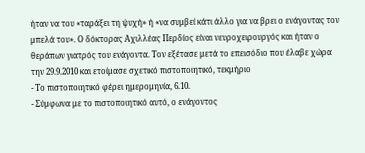ήταν να του «ταράξει τη ψυχή» ή «να συμβεί κάτι άλλο για να βρει ο ενάγοντας τον μπελά του». Ο δόκτορας Αχιλλέας Περδίος είναι νευροχειρουργός και ήταν ο θεράπων γιατρός του ενάγοντα. Τον εξέτασε μετά το επεισόδιο που έλαβε χώρα την 29.9.2010 και ετοίμασε σχετικό πιστοποιητικό, τεκμήριο
- Το πιστοποιητικό φέρει ημερομηνία, 6.10.
- Σύμφωνα με το πιστοποιητικό αυτό, ο ενάγοντος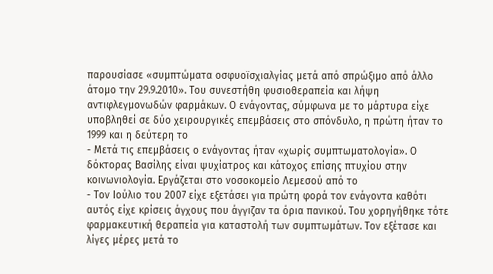παρουσίασε «συμπτώματα οσφυοϊσχιαλγίας μετά από σπρώξιμο από άλλο άτομο την 29.9.2010». Του συνεστήθη φυσιοθεραπεία και λήψη αντιφλεγμονωδών φαρμάκων. Ο ενάγοντας, σύμφωνα με το μάρτυρα είχε υποβληθεί σε δύο χειρουργικές επεμβάσεις στο σπόνδυλο, η πρώτη ήταν το 1999 και η δεύτερη το
- Μετά τις επεμβάσεις ο ενάγοντας ήταν «χωρίς συμπτωματολογία». Ο δόκτορας Βασίλης είναι ψυχίατρος και κάτοχος επίσης πτυχίου στην κοινωνιολογία. Εργάζεται στο νοσοκομείο Λεμεσού από το
- Τον Ιούλιο του 2007 είχε εξετάσει για πρώτη φορά τον ενάγοντα καθότι αυτός είχε κρίσεις άγχους που άγγιζαν τα όρια πανικού. Του χορηγήθηκε τότε φαρμακευτική θεραπεία για καταστολή των συμπτωμάτων. Τον εξέτασε και λίγες μέρες μετά το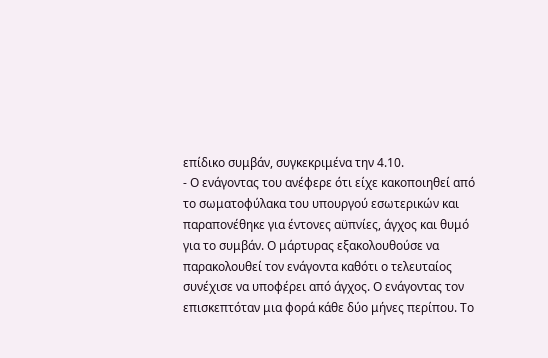επίδικο συμβάν, συγκεκριμένα την 4.10.
- Ο ενάγοντας του ανέφερε ότι είχε κακοποιηθεί από το σωματοφύλακα του υπουργού εσωτερικών και παραπονέθηκε για έντονες αϋπνίες, άγχος και θυμό για το συμβάν. Ο μάρτυρας εξακολουθούσε να παρακολουθεί τον ενάγοντα καθότι ο τελευταίος συνέχισε να υποφέρει από άγχος. Ο ενάγοντας τον επισκεπτόταν μια φορά κάθε δύο μήνες περίπου. Το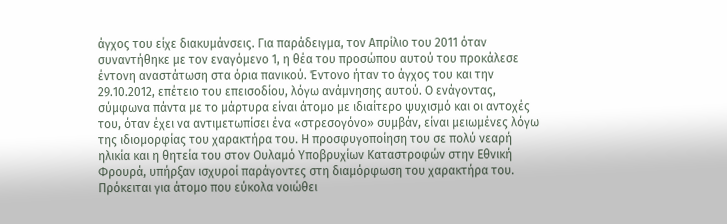άγχος του είχε διακυμάνσεις. Για παράδειγμα, τον Απρίλιο του 2011 όταν συναντήθηκε με τον εναγόμενο 1, η θέα του προσώπου αυτού του προκάλεσε έντονη αναστάτωση στα όρια πανικού. Έντονο ήταν το άγχος του και την 29.10.2012, επέτειο του επεισοδίου, λόγω ανάμνησης αυτού. Ο ενάγοντας, σύμφωνα πάντα με το μάρτυρα είναι άτομο με ιδιαίτερο ψυχισμό και οι αντοχές του, όταν έχει να αντιμετωπίσει ένα «στρεσογόνο» συμβάν, είναι μειωμένες λόγω της ιδιομορφίας του χαρακτήρα του. Η προσφυγοποίηση του σε πολύ νεαρή ηλικία και η θητεία του στον Ουλαμό Υποβρυχίων Καταστροφών στην Εθνική Φρουρά, υπήρξαν ισχυροί παράγοντες στη διαμόρφωση του χαρακτήρα του. Πρόκειται για άτομο που εύκολα νοιώθει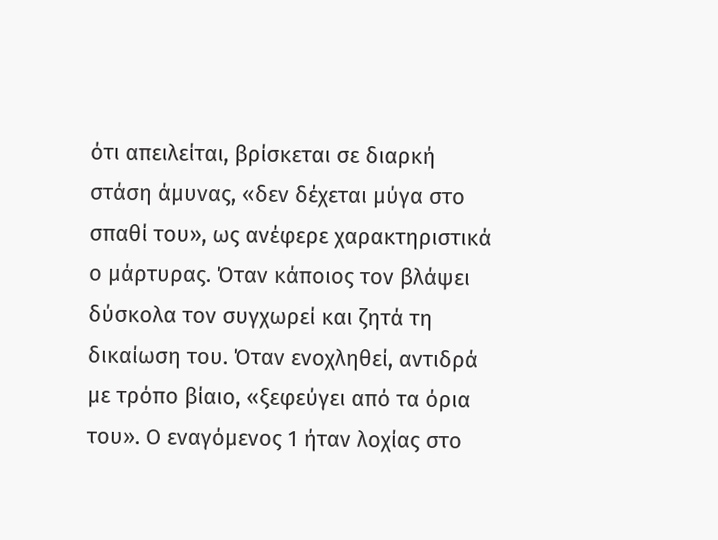ότι απειλείται, βρίσκεται σε διαρκή στάση άμυνας, «δεν δέχεται μύγα στο σπαθί του», ως ανέφερε χαρακτηριστικά ο μάρτυρας. Όταν κάποιος τον βλάψει δύσκολα τον συγχωρεί και ζητά τη δικαίωση του. Όταν ενοχληθεί, αντιδρά με τρόπο βίαιο, «ξεφεύγει από τα όρια του». Ο εναγόμενος 1 ήταν λοχίας στο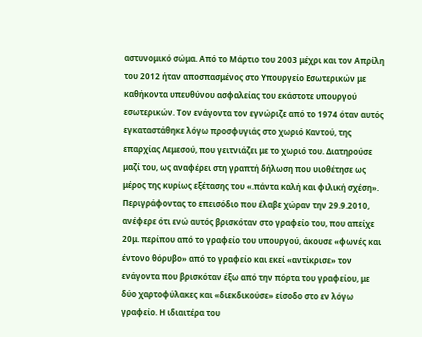αστυνομικό σώμα. Από το Μάρτιο του 2003 μέχρι και τον Απρίλη του 2012 ήταν αποσπασμένος στο Υπουργείο Εσωτερικών με καθήκοντα υπευθύνου ασφαλείας του εκάστοτε υπουργού εσωτερικών. Τον ενάγοντα τον εγνώριζε από το 1974 όταν αυτός εγκαταστάθηκε λόγω προσφυγιάς στο χωριό Καντού, της επαρχίας Λεμεσού, που γειτνιάζει με το χωριό του. Διατηρούσε μαζί του, ως αναφέρει στη γραπτή δήλωση που υιοθέτησε ως μέρος της κυρίως εξέτασης του «.πάντα καλή και φιλική σχέση». Περιγράφοντας το επεισόδιο που έλαβε χώραν την 29.9.2010, ανέφερε ότι ενώ αυτός βρισκόταν στο γραφείο του, που απείχε 20μ. περίπου από το γραφείο του υπουργού, άκουσε «φωνές και έντονο θόρυβο» από το γραφείο και εκεί «αντίκρισε» τον ενάγοντα που βρισκόταν έξω από την πόρτα του γραφείου, με δύο χαρτοφύλακες και «διεκδικούσε» είσοδο στο εν λόγω γραφείο. Η ιδιαιτέρα του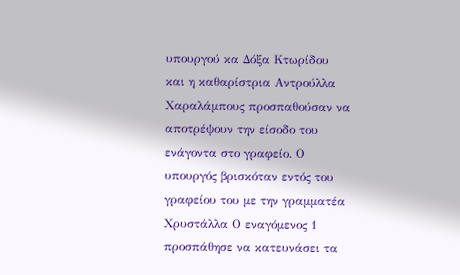υπουργού κα Δόξα Κτωρίδου και η καθαρίστρια Αντρούλλα Χαραλάμπους προσπαθούσαν να αποτρέψουν την είσοδο του ενάγοντα στο γραφείο. Ο υπουργός βρισκόταν εντός του γραφείου του με την γραμματέα Χρυστάλλα Ο εναγόμενος 1 προσπάθησε να κατευνάσει τα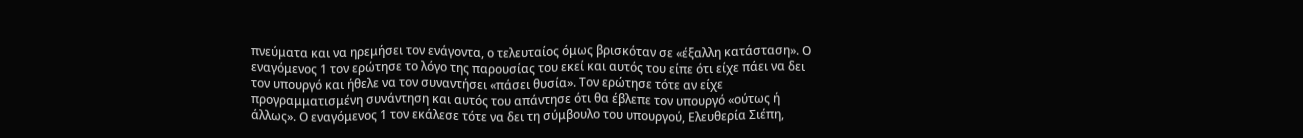πνεύματα και να ηρεμήσει τον ενάγοντα, ο τελευταίος όμως βρισκόταν σε «έξαλλη κατάσταση». Ο εναγόμενος 1 τον ερώτησε το λόγο της παρουσίας του εκεί και αυτός του είπε ότι είχε πάει να δει τον υπουργό και ήθελε να τον συναντήσει «πάσει θυσία». Τον ερώτησε τότε αν είχε προγραμματισμένη συνάντηση και αυτός του απάντησε ότι θα έβλεπε τον υπουργό «ούτως ή άλλως». Ο εναγόμενος 1 τον εκάλεσε τότε να δει τη σύμβουλο του υπουργού, Ελευθερία Σιέπη,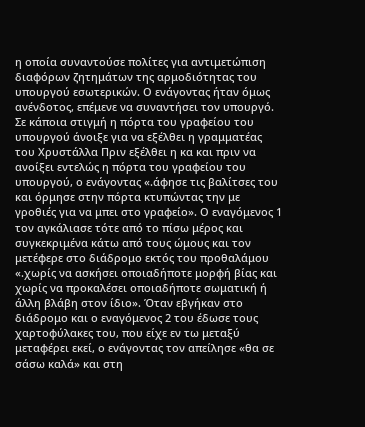η οποία συναντούσε πολίτες για αντιμετώπιση διαφόρων ζητημάτων της αρμοδιότητας του υπουργού εσωτερικών. Ο ενάγοντας ήταν όμως ανένδοτος, επέμενε να συναντήσει τον υπουργό. Σε κάποια στιγμή η πόρτα του γραφείου του υπουργού άνοιξε για να εξέλθει η γραμματέας του Χρυστάλλα Πριν εξέλθει η κα και πριν να ανοίξει εντελώς η πόρτα του γραφείου του υπουργού, ο ενάγοντας «.άφησε τις βαλίτσες του και όρμησε στην πόρτα κτυπώντας την με γροθιές για να μπει στο γραφείο». Ο εναγόμενος 1 τον αγκάλιασε τότε από το πίσω μέρος και συγκεκριμένα κάτω από τους ώμους και τον μετέφερε στο διάδρομο εκτός του προθαλάμου «.χωρίς να ασκήσει οποιαδήποτε μορφή βίας και χωρίς να προκαλέσει οποιαδήποτε σωματική ή άλλη βλάβη στον ίδιο». Όταν εβγήκαν στο διάδρομο και ο εναγόμενος 2 του έδωσε τους χαρτοφύλακες του, που είχε εν τω μεταξύ μεταφέρει εκεί, ο ενάγοντας τον απείλησε «θα σε σάσω καλά» και στη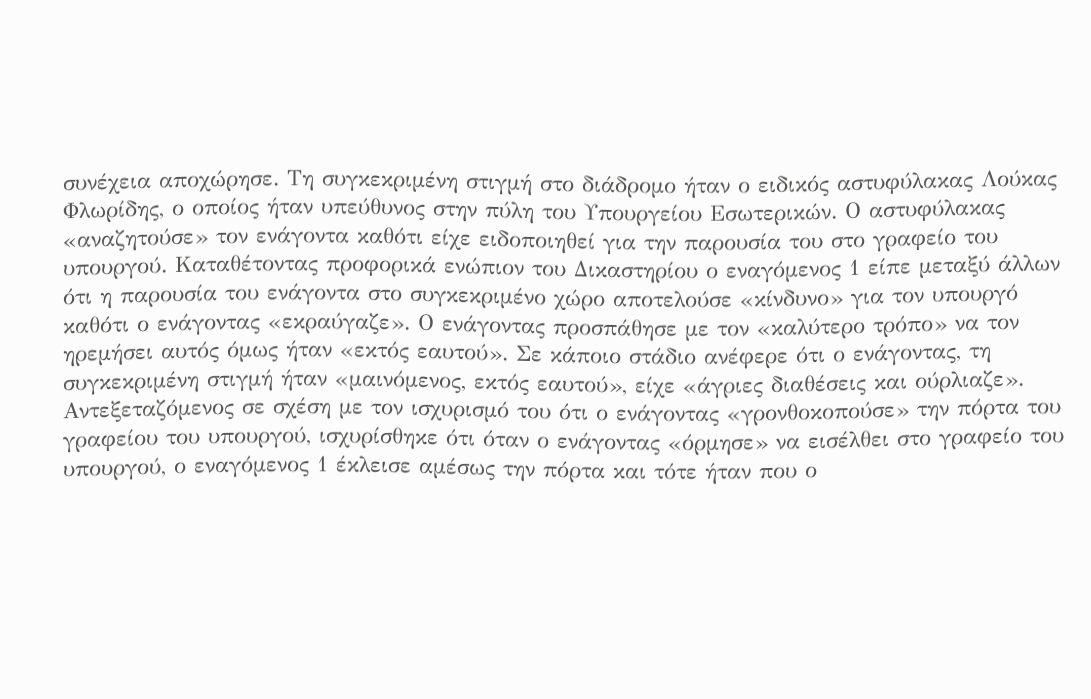συνέχεια αποχώρησε. Τη συγκεκριμένη στιγμή στο διάδρομο ήταν ο ειδικός αστυφύλακας Λούκας Φλωρίδης, ο οποίος ήταν υπεύθυνος στην πύλη του Υπουργείου Εσωτερικών. Ο αστυφύλακας «αναζητούσε» τον ενάγοντα καθότι είχε ειδοποιηθεί για την παρουσία του στο γραφείο του υπουργού. Καταθέτοντας προφορικά ενώπιον του Δικαστηρίου ο εναγόμενος 1 είπε μεταξύ άλλων ότι η παρουσία του ενάγοντα στο συγκεκριμένο χώρο αποτελούσε «κίνδυνο» για τον υπουργό καθότι ο ενάγοντας «εκραύγαζε». Ο ενάγοντας προσπάθησε με τον «καλύτερο τρόπο» να τον ηρεμήσει αυτός όμως ήταν «εκτός εαυτού». Σε κάποιο στάδιο ανέφερε ότι ο ενάγοντας, τη συγκεκριμένη στιγμή ήταν «μαινόμενος, εκτός εαυτού», είχε «άγριες διαθέσεις και ούρλιαζε». Αντεξεταζόμενος σε σχέση με τον ισχυρισμό του ότι ο ενάγοντας «γρονθοκοπούσε» την πόρτα του γραφείου του υπουργού, ισχυρίσθηκε ότι όταν ο ενάγοντας «όρμησε» να εισέλθει στο γραφείο του υπουργού, ο εναγόμενος 1 έκλεισε αμέσως την πόρτα και τότε ήταν που ο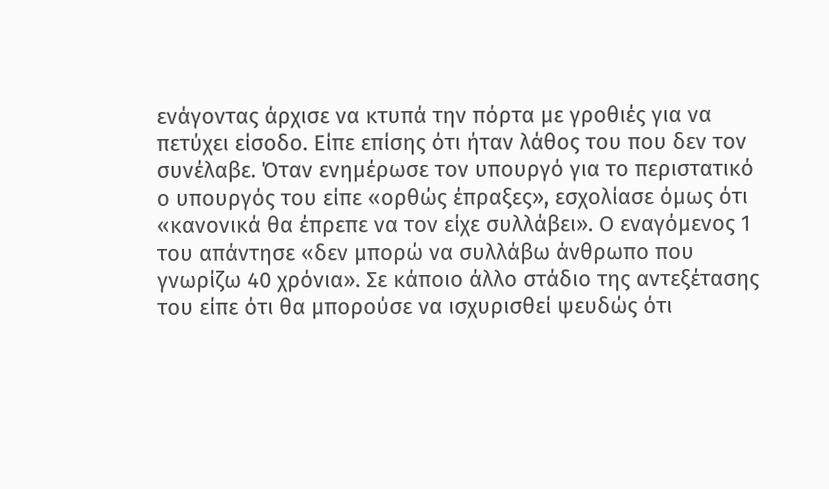ενάγοντας άρχισε να κτυπά την πόρτα με γροθιές για να πετύχει είσοδο. Είπε επίσης ότι ήταν λάθος του που δεν τον συνέλαβε. Όταν ενημέρωσε τον υπουργό για το περιστατικό ο υπουργός του είπε «ορθώς έπραξες», εσχολίασε όμως ότι «κανονικά θα έπρεπε να τον είχε συλλάβει». Ο εναγόμενος 1 του απάντησε «δεν μπορώ να συλλάβω άνθρωπο που γνωρίζω 40 χρόνια». Σε κάποιο άλλο στάδιο της αντεξέτασης του είπε ότι θα μπορούσε να ισχυρισθεί ψευδώς ότι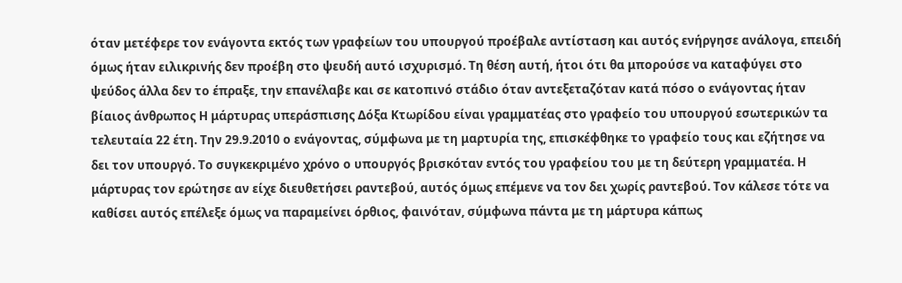όταν μετέφερε τον ενάγοντα εκτός των γραφείων του υπουργού προέβαλε αντίσταση και αυτός ενήργησε ανάλογα, επειδή όμως ήταν ειλικρινής δεν προέβη στο ψευδή αυτό ισχυρισμό. Τη θέση αυτή, ήτοι ότι θα μπορούσε να καταφύγει στο ψεύδος άλλα δεν το έπραξε, την επανέλαβε και σε κατοπινό στάδιο όταν αντεξεταζόταν κατά πόσο ο ενάγοντας ήταν βίαιος άνθρωπος Η μάρτυρας υπεράσπισης Δόξα Κτωρίδου είναι γραμματέας στο γραφείο του υπουργού εσωτερικών τα τελευταία 22 έτη. Την 29.9.2010 ο ενάγοντας, σύμφωνα με τη μαρτυρία της, επισκέφθηκε το γραφείο τους και εζήτησε να δει τον υπουργό. Το συγκεκριμένο χρόνο ο υπουργός βρισκόταν εντός του γραφείου του με τη δεύτερη γραμματέα. Η μάρτυρας τον ερώτησε αν είχε διευθετήσει ραντεβού, αυτός όμως επέμενε να τον δει χωρίς ραντεβού. Τον κάλεσε τότε να καθίσει αυτός επέλεξε όμως να παραμείνει όρθιος, φαινόταν, σύμφωνα πάντα με τη μάρτυρα κάπως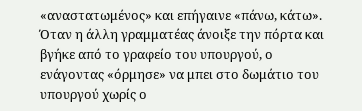«αναστατωμένος» και επήγαινε «πάνω, κάτω». Όταν η άλλη γραμματέας άνοιξε την πόρτα και βγήκε από το γραφείο του υπουργού, ο ενάγοντας «όρμησε» να μπει στο δωμάτιο του υπουργού χωρίς ο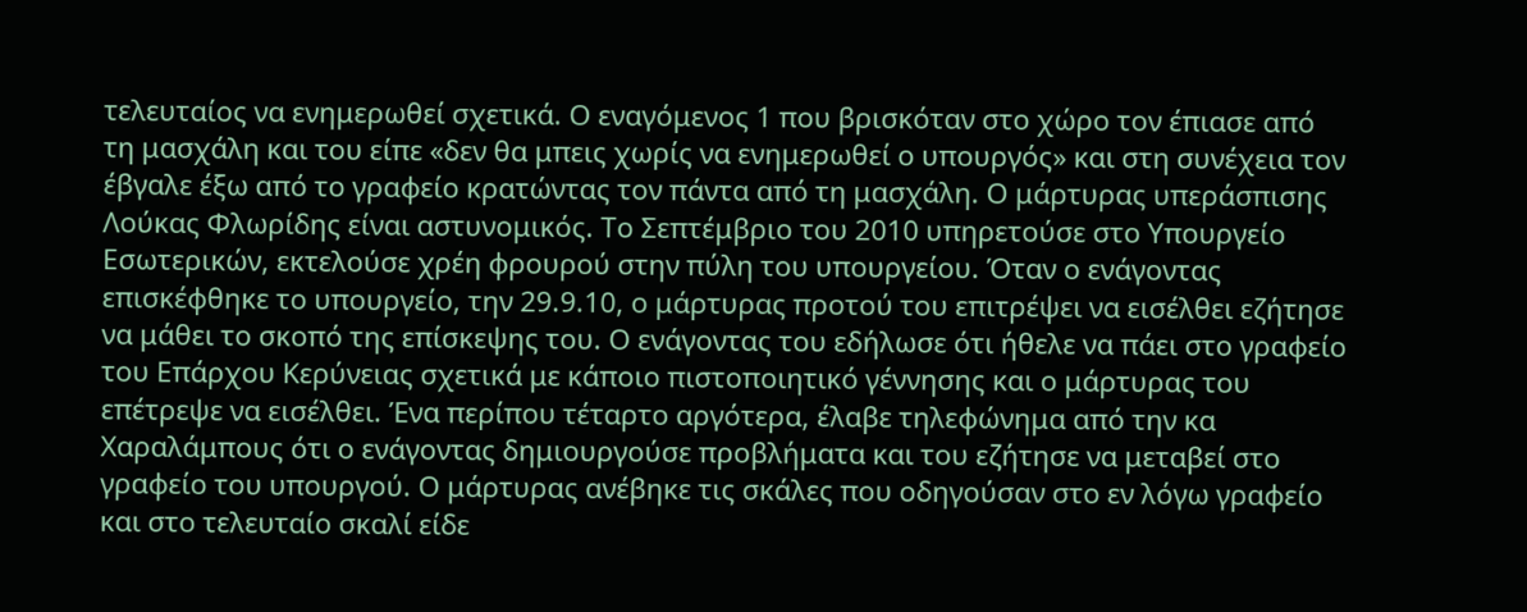τελευταίος να ενημερωθεί σχετικά. Ο εναγόμενος 1 που βρισκόταν στο χώρο τον έπιασε από τη μασχάλη και του είπε «δεν θα μπεις χωρίς να ενημερωθεί ο υπουργός» και στη συνέχεια τον έβγαλε έξω από το γραφείο κρατώντας τον πάντα από τη μασχάλη. Ο μάρτυρας υπεράσπισης Λούκας Φλωρίδης είναι αστυνομικός. Το Σεπτέμβριο του 2010 υπηρετούσε στο Υπουργείο Εσωτερικών, εκτελούσε χρέη φρουρού στην πύλη του υπουργείου. Όταν ο ενάγοντας επισκέφθηκε το υπουργείο, την 29.9.10, ο μάρτυρας προτού του επιτρέψει να εισέλθει εζήτησε να μάθει το σκοπό της επίσκεψης του. Ο ενάγοντας του εδήλωσε ότι ήθελε να πάει στο γραφείο του Επάρχου Κερύνειας σχετικά με κάποιο πιστοποιητικό γέννησης και ο μάρτυρας του επέτρεψε να εισέλθει. Ένα περίπου τέταρτο αργότερα, έλαβε τηλεφώνημα από την κα Χαραλάμπους ότι ο ενάγοντας δημιουργούσε προβλήματα και του εζήτησε να μεταβεί στο γραφείο του υπουργού. Ο μάρτυρας ανέβηκε τις σκάλες που οδηγούσαν στο εν λόγω γραφείο και στο τελευταίο σκαλί είδε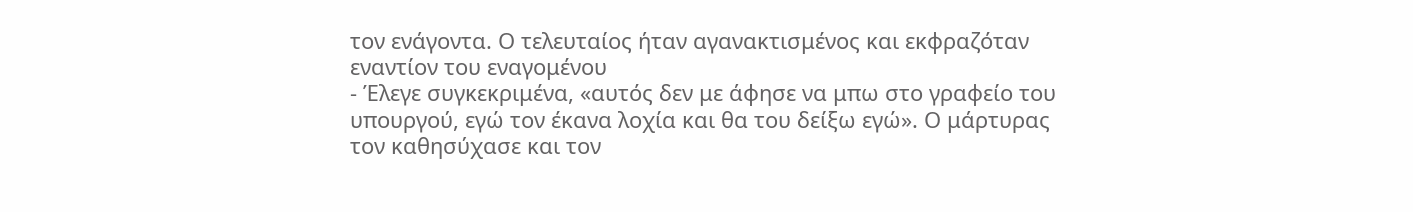τον ενάγοντα. Ο τελευταίος ήταν αγανακτισμένος και εκφραζόταν εναντίον του εναγομένου
- Έλεγε συγκεκριμένα, «αυτός δεν με άφησε να μπω στο γραφείο του υπουργού, εγώ τον έκανα λοχία και θα του δείξω εγώ». Ο μάρτυρας τον καθησύχασε και τον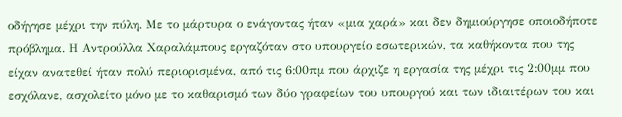οδήγησε μέχρι την πύλη. Με το μάρτυρα ο ενάγοντας ήταν «μια χαρά» και δεν δημιούργησε οποιοδήποτε πρόβλημα. Η Αντρούλλα Χαραλάμπους εργαζόταν στο υπουργείο εσωτερικών, τα καθήκοντα που της είχαν ανατεθεί ήταν πολύ περιορισμένα, από τις 6:00πμ που άρχιζε η εργασία της μέχρι τις 2:00μμ που εσχόλανε, ασχολείτο μόνο με το καθαρισμό των δύο γραφείων του υπουργού και των ιδιαιτέρων του και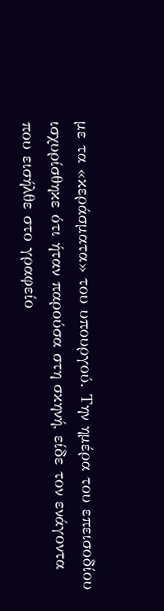με τα «κεράσματα» του υπουργού. Την ημέρα του επεισοδίου ισχυρίσθηκε ότι ήταν παρούσα στη σκηνή, είδε τον ενάγοντα που εισήλθε στο γραφείο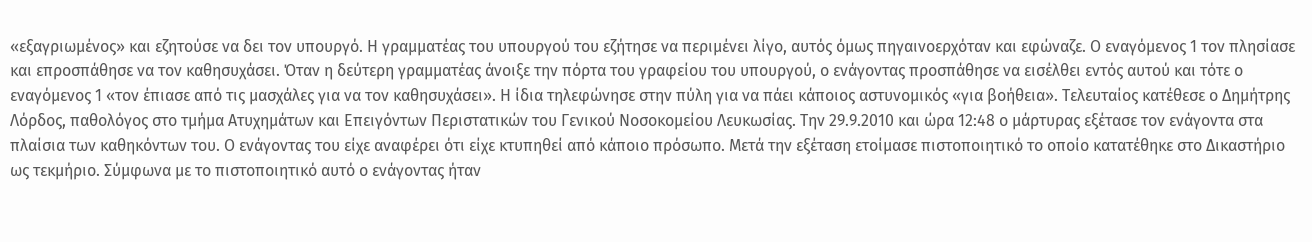«εξαγριωμένος» και εζητούσε να δει τον υπουργό. Η γραμματέας του υπουργού του εζήτησε να περιμένει λίγο, αυτός όμως πηγαινοερχόταν και εφώναζε. Ο εναγόμενος 1 τον πλησίασε και επροσπάθησε να τον καθησυχάσει. Όταν η δεύτερη γραμματέας άνοιξε την πόρτα του γραφείου του υπουργού, ο ενάγοντας προσπάθησε να εισέλθει εντός αυτού και τότε ο εναγόμενος 1 «τον έπιασε από τις μασχάλες για να τον καθησυχάσει». Η ίδια τηλεφώνησε στην πύλη για να πάει κάποιος αστυνομικός «για βοήθεια». Τελευταίος κατέθεσε ο Δημήτρης Λόρδος, παθολόγος στο τμήμα Ατυχημάτων και Επειγόντων Περιστατικών του Γενικού Νοσοκομείου Λευκωσίας. Την 29.9.2010 και ώρα 12:48 ο μάρτυρας εξέτασε τον ενάγοντα στα πλαίσια των καθηκόντων του. Ο ενάγοντας του είχε αναφέρει ότι είχε κτυπηθεί από κάποιο πρόσωπο. Μετά την εξέταση ετοίμασε πιστοποιητικό το οποίο κατατέθηκε στο Δικαστήριο ως τεκμήριο. Σύμφωνα με το πιστοποιητικό αυτό ο ενάγοντας ήταν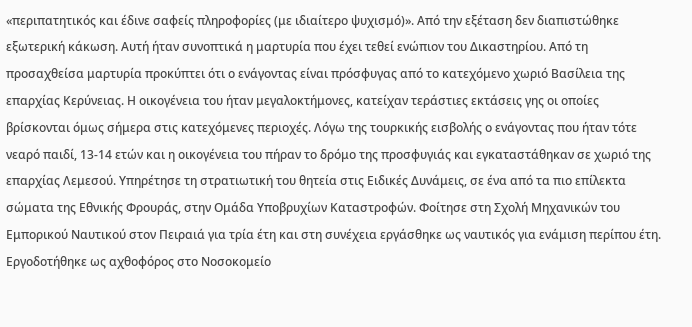«περιπατητικός και έδινε σαφείς πληροφορίες (με ιδιαίτερο ψυχισμό)». Από την εξέταση δεν διαπιστώθηκε εξωτερική κάκωση. Αυτή ήταν συνοπτικά η μαρτυρία που έχει τεθεί ενώπιον του Δικαστηρίου. Από τη προσαχθείσα μαρτυρία προκύπτει ότι ο ενάγοντας είναι πρόσφυγας από το κατεχόμενο χωριό Βασίλεια της επαρχίας Κερύνειας. Η οικογένεια του ήταν μεγαλοκτήμονες, κατείχαν τεράστιες εκτάσεις γης οι οποίες βρίσκονται όμως σήμερα στις κατεχόμενες περιοχές. Λόγω της τουρκικής εισβολής ο ενάγοντας που ήταν τότε νεαρό παιδί, 13-14 ετών και η οικογένεια του πήραν το δρόμο της προσφυγιάς και εγκαταστάθηκαν σε χωριό της επαρχίας Λεμεσού. Υπηρέτησε τη στρατιωτική του θητεία στις Ειδικές Δυνάμεις, σε ένα από τα πιο επίλεκτα σώματα της Εθνικής Φρουράς, στην Ομάδα Υποβρυχίων Καταστροφών. Φοίτησε στη Σχολή Μηχανικών του Εμπορικού Ναυτικού στον Πειραιά για τρία έτη και στη συνέχεια εργάσθηκε ως ναυτικός για ενάμιση περίπου έτη. Εργοδοτήθηκε ως αχθοφόρος στο Νοσοκομείο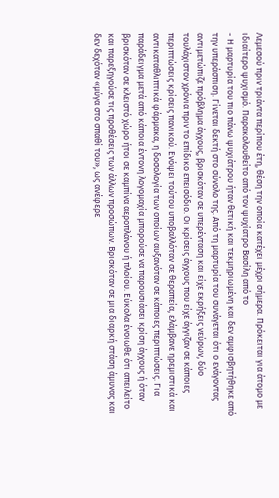Λεμεσού πριν τριάντα περίπου έτη, θέση την οποία κατέχει μέχρι σήμερα. Πρόκειται για άτομο με ιδιαίτερο ψυχισμό. Παρακολουθείτο από τον ψυχίατρο Βασίλη από το
- Η μαρτυρία του πιο πάνω ψυχιάτρου ήταν θετική και τεκμηριωμένη και δεν αμφισβητήθηκε από την υπεράσπιση. Γίνεται δεκτή στο σύνολο της. Από τη μαρτυρία του συνάγεται ότι ο ενάγοντας αντιμετώπιζε πρόβλημα άγχους, βρισκόταν σε υπερένταση και είχε εκρήξεις νεύρων, δύο τουλάχιστον χρόνια πριν το επίδικο επεισόδιο. Οι κρίσεις άγχους που είχε άγγιζαν σε κάποιες περιπτώσεις κρίσεις πανικού. Ενόψει τούτου υποβαλλόταν σε θεραπεία, ελάμβανε ηρεμιστικά και αντικαταθλιπτικά φάρμακα, η δοσολογία των οποίων αυξανόταν σε κάποιες περιπτώσεις. Για παράδειγμα μετά από κάποια έντονη λογομαχία μπορούσε να παρουσιάσει κρίση άγχους ή όταν βρισκόταν σε κλειστό χώρο ήτοι σε καμπίνα αεροπλάνου ή πλοίου. Εύκολα ένοιωθε ότι απειλείτο και παρεξηγούσε τις προθέσεις των άλλων προσώπων. Βρισκόταν σε μια διαρκή στάση άμυνας και δεν δεχόταν «μύγα στο σπαθί του», ως ανέφερε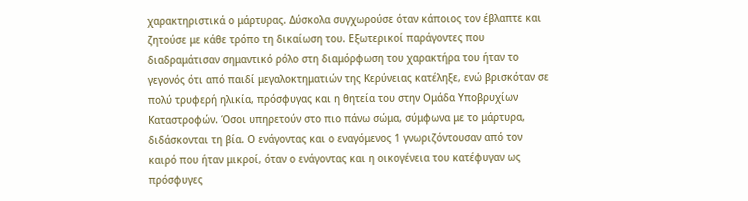χαρακτηριστικά ο μάρτυρας. Δύσκολα συγχωρούσε όταν κάποιος τον έβλαπτε και ζητούσε με κάθε τρόπο τη δικαίωση του. Εξωτερικοί παράγοντες που διαδραμάτισαν σημαντικό ρόλο στη διαμόρφωση του χαρακτήρα του ήταν το γεγονός ότι από παιδί μεγαλοκτηματιών της Κερύνειας κατέληξε, ενώ βρισκόταν σε πολύ τρυφερή ηλικία, πρόσφυγας και η θητεία του στην Ομάδα Υποβρυχίων Καταστροφών. Όσοι υπηρετούν στο πιο πάνω σώμα, σύμφωνα με το μάρτυρα, διδάσκονται τη βία. Ο ενάγοντας και ο εναγόμενος 1 γνωριζόντουσαν από τον καιρό που ήταν μικροί, όταν ο ενάγοντας και η οικογένεια του κατέφυγαν ως πρόσφυγες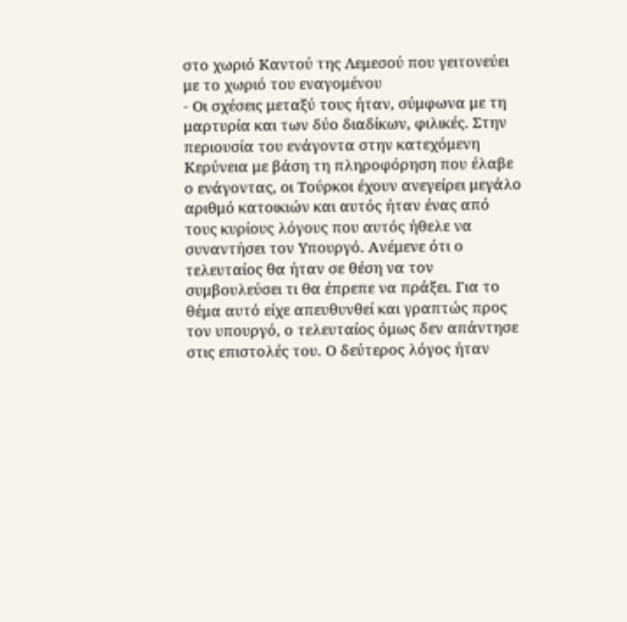στο χωριό Καντού της Λεμεσού που γειτονεύει με το χωριό του εναγομένου
- Οι σχέσεις μεταξύ τους ήταν, σύμφωνα με τη μαρτυρία και των δύο διαδίκων, φιλικές. Στην περιουσία του ενάγοντα στην κατεχόμενη Κερύνεια με βάση τη πληροφόρηση που έλαβε ο ενάγοντας, οι Τούρκοι έχουν ανεγείρει μεγάλο αριθμό κατοικιών και αυτός ήταν ένας από τους κυρίους λόγους που αυτός ήθελε να συναντήσει τον Υπουργό. Ανέμενε ότι ο τελευταίος θα ήταν σε θέση να τον συμβουλεύσει τι θα έπρεπε να πράξει. Για το θέμα αυτό είχε απευθυνθεί και γραπτώς προς τον υπουργό, ο τελευταίος όμως δεν απάντησε στις επιστολές του. Ο δεύτερος λόγος ήταν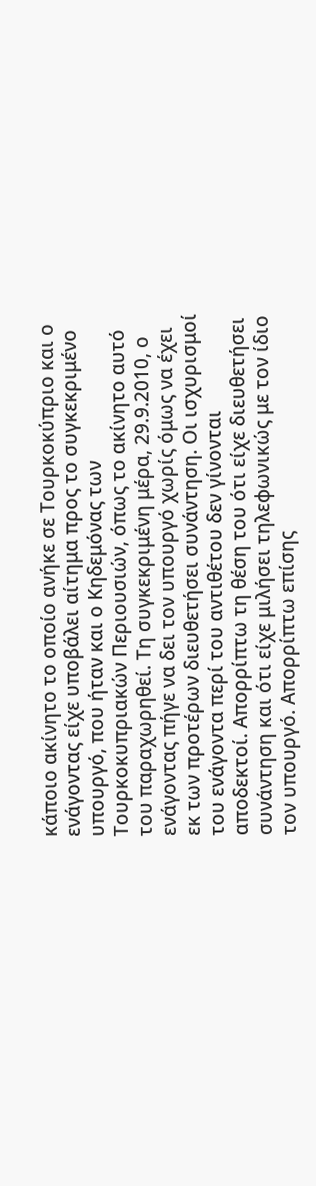κάποιο ακίνητο το οποίο ανήκε σε Τουρκοκύπριο και ο ενάγοντας είχε υποβάλει αίτημα προς το συγκεκριμένο υπουργό, που ήταν και ο Κηδεμόνας των Τουρκοκυπριακών Περιουσιών, όπως το ακίνητο αυτό του παραχωρηθεί. Τη συγκεκριμένη μέρα, 29.9.2010, ο ενάγοντας πήγε να δει τον υπουργό χωρίς όμως να έχει εκ των προτέρων διευθετήσει συνάντηση. Οι ισχυρισμοί του ενάγοντα περί του αντιθέτου δεν γίνονται αποδεκτοί. Απορρίπτω τη θέση του ότι είχε διευθετήσει συνάντηση και ότι είχε μιλήσει τηλεφωνικώς με τον ίδιο τον υπουργό. Απορρίπτω επίσης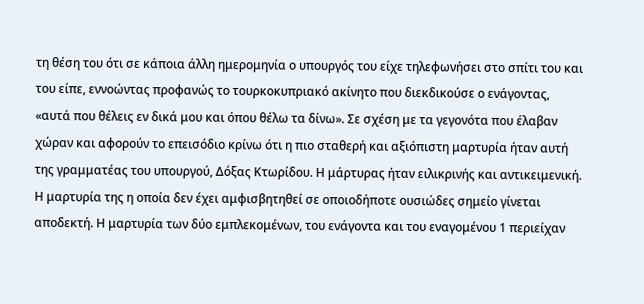τη θέση του ότι σε κάποια άλλη ημερομηνία ο υπουργός του είχε τηλεφωνήσει στο σπίτι του και του είπε, εννοώντας προφανώς το τουρκοκυπριακό ακίνητο που διεκδικούσε ο ενάγοντας, «αυτά που θέλεις εν δικά μου και όπου θέλω τα δίνω». Σε σχέση με τα γεγονότα που έλαβαν χώραν και αφορούν το επεισόδιο κρίνω ότι η πιο σταθερή και αξιόπιστη μαρτυρία ήταν αυτή της γραμματέας του υπουργού, Δόξας Κτωρίδου. Η μάρτυρας ήταν ειλικρινής και αντικειμενική. Η μαρτυρία της η οποία δεν έχει αμφισβητηθεί σε οποιοδήποτε ουσιώδες σημείο γίνεται αποδεκτή. Η μαρτυρία των δύο εμπλεκομένων, του ενάγοντα και του εναγομένου 1 περιείχαν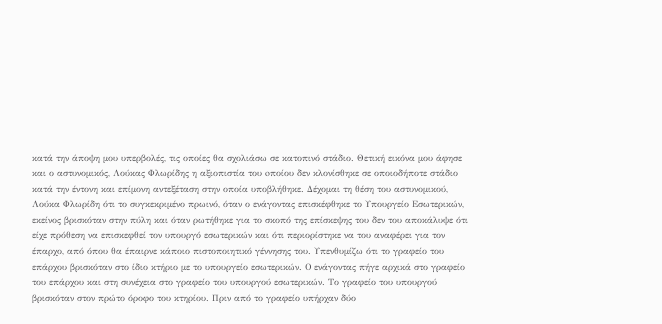κατά την άποψη μου υπερβολές, τις οποίες θα σχολιάσω σε κατοπινό στάδιο. Θετική εικόνα μου άφησε και ο αστυνομικός, Λούκας Φλωρίδης η αξιοπιστία του oποίου δεν κλονίσθηκε σε οποιοδήποτε στάδιο κατά την έντονη και επίμονη αντεξέταση στην οποία υποβλήθηκε. Δέχομαι τη θέση του αστυνομικού, Λούκα Φλωρίδη ότι το συγκεκριμένο πρωινό, όταν ο ενάγοντας επισκέφθηκε το Υπουργείο Εσωτερικών, εκείνος βρισκόταν στην πύλη και όταν ρωτήθηκε για το σκοπό της επίσκεψης του δεν του αποκάλυψε ότι είχε πρόθεση να επισκεφθεί τον υπουργό εσωτερικών και ότι περιορίστηκε να του αναφέρει για τον έπαρχο, από όπου θα έπαιρνε κάποιο πιστοποιητικό γέννησης του. Υπενθυμίζω ότι το γραφείο του επάρχου βρισκόταν στο ίδιο κτήριο με το υπουργείο εσωτερικών. Ο ενάγοντας πήγε αρχικά στο γραφείο του επάρχου και στη συνέχεια στο γραφείο του υπουργού εσωτερικών. Το γραφείο του υπουργού βρισκόταν στον πρώτο όροφο του κτηρίου. Πριν από το γραφείο υπήρχαν δύο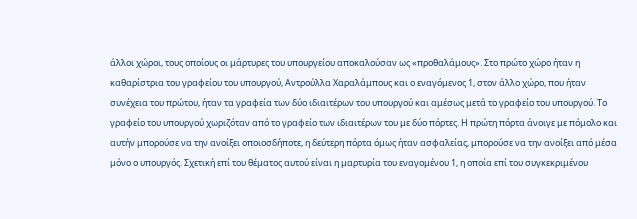άλλοι χώροι, τους οποίους οι μάρτυρες του υπουργείου αποκαλούσαν ως «προθαλάμους». Στο πρώτο χώρο ήταν η καθαρίστρια του γραφείου του υπουργού, Αντρούλλα Χαραλάμπους και ο εναγόμενος 1, στον άλλο χώρο, που ήταν συνέχεια του πρώτου, ήταν τα γραφεία των δύο ιδιαιτέρων του υπουργού και αμέσως μετά το γραφείο του υπουργού. Το γραφείο του υπουργού χωριζόταν από το γραφείο των ιδιαιτέρων του με δύο πόρτες. Η πρώτη πόρτα άνοιγε με πόμολο και αυτήν μπορούσε να την ανοίξει οποιοσδήποτε, η δεύτερη πόρτα όμως ήταν ασφαλείας, μπορούσε να την ανοίξει από μέσα μόνο ο υπουργός. Σχετική επί του θέματος αυτού είναι η μαρτυρία του εναγομένου 1, η οποία επί του συγκεκριμένου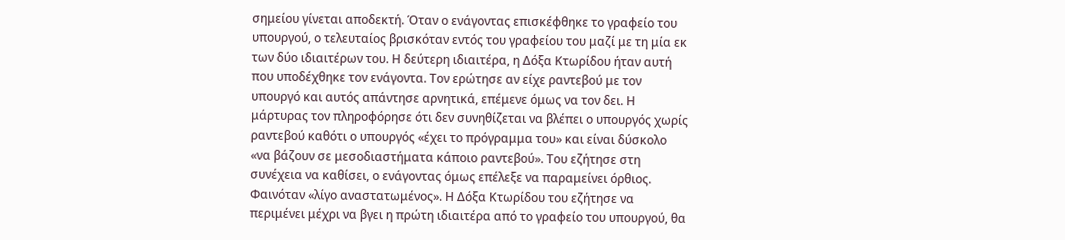σημείου γίνεται αποδεκτή. Όταν ο ενάγοντας επισκέφθηκε το γραφείο του υπουργού, ο τελευταίος βρισκόταν εντός του γραφείου του μαζί με τη μία εκ των δύο ιδιαιτέρων του. Η δεύτερη ιδιαιτέρα, η Δόξα Κτωρίδου ήταν αυτή που υποδέχθηκε τον ενάγοντα. Τον ερώτησε αν είχε ραντεβού με τον υπουργό και αυτός απάντησε αρνητικά, επέμενε όμως να τον δει. Η μάρτυρας τον πληροφόρησε ότι δεν συνηθίζεται να βλέπει ο υπουργός χωρίς ραντεβού καθότι ο υπουργός «έχει το πρόγραμμα του» και είναι δύσκολο «να βάζουν σε μεσοδιαστήματα κάποιο ραντεβού». Του εζήτησε στη συνέχεια να καθίσει, ο ενάγοντας όμως επέλεξε να παραμείνει όρθιος. Φαινόταν «λίγο αναστατωμένος». Η Δόξα Κτωρίδου του εζήτησε να περιμένει μέχρι να βγει η πρώτη ιδιαιτέρα από το γραφείο του υπουργού, θα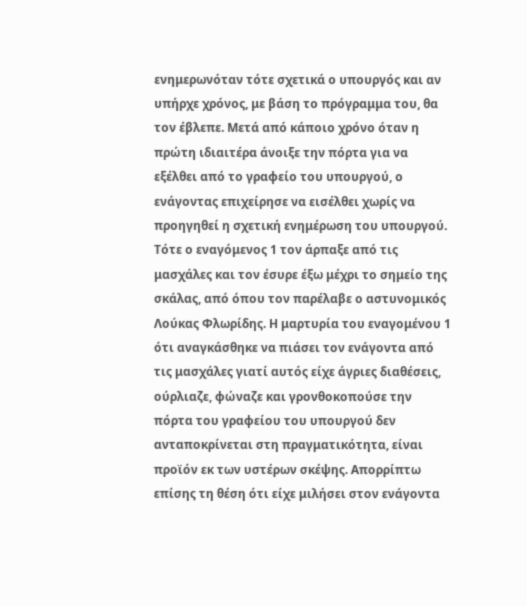ενημερωνόταν τότε σχετικά ο υπουργός και αν υπήρχε χρόνος, με βάση το πρόγραμμα του, θα τον έβλεπε. Μετά από κάποιο χρόνο όταν η πρώτη ιδιαιτέρα άνοιξε την πόρτα για να εξέλθει από το γραφείο του υπουργού, ο ενάγοντας επιχείρησε να εισέλθει χωρίς να προηγηθεί η σχετική ενημέρωση του υπουργού. Τότε ο εναγόμενος 1 τον άρπαξε από τις μασχάλες και τον έσυρε έξω μέχρι το σημείο της σκάλας, από όπου τον παρέλαβε ο αστυνομικός Λούκας Φλωρίδης. Η μαρτυρία του εναγομένου 1 ότι αναγκάσθηκε να πιάσει τον ενάγοντα από τις μασχάλες γιατί αυτός είχε άγριες διαθέσεις, ούρλιαζε, φώναζε και γρονθοκοπούσε την πόρτα του γραφείου του υπουργού δεν ανταποκρίνεται στη πραγματικότητα, είναι προϊόν εκ των υστέρων σκέψης. Απορρίπτω επίσης τη θέση ότι είχε μιλήσει στον ενάγοντα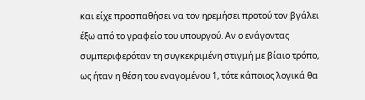και είχε προσπαθήσει να τον ηρεμήσει προτού τον βγάλει έξω από το γραφείο του υπουργού. Αν ο ενάγοντας συμπεριφερόταν τη συγκεκριμένη στιγμή με βίαιο τρόπο, ως ήταν η θέση του εναγομένου 1, τότε κάποιος λογικά θα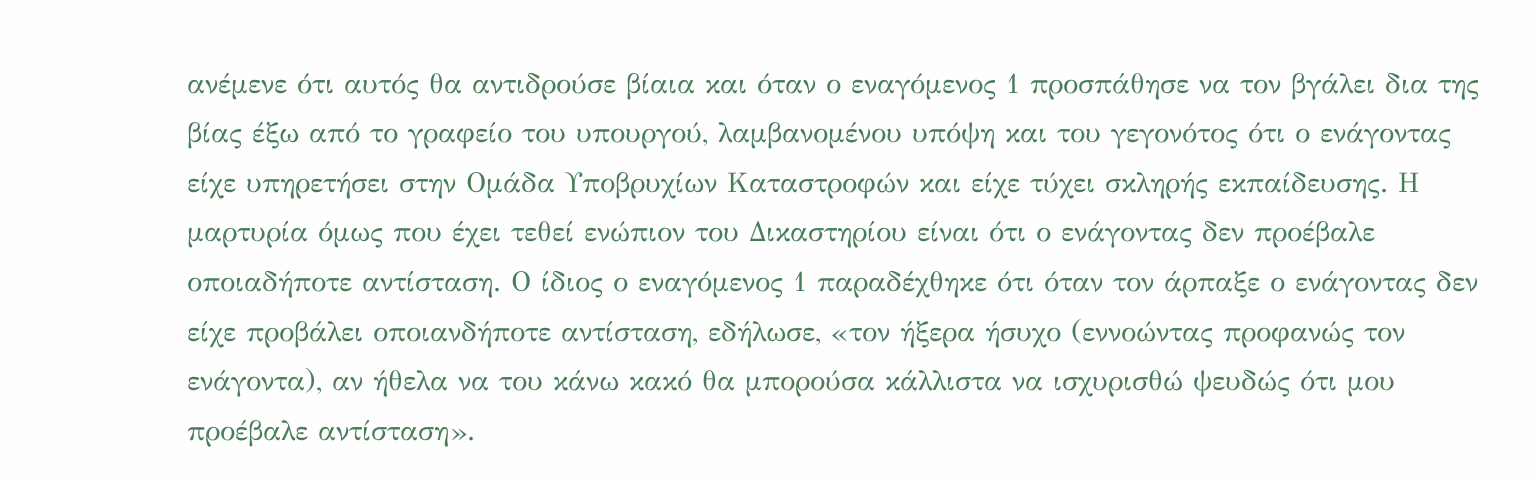ανέμενε ότι αυτός θα αντιδρούσε βίαια και όταν ο εναγόμενος 1 προσπάθησε να τον βγάλει δια της βίας έξω από το γραφείο του υπουργού, λαμβανομένου υπόψη και του γεγονότος ότι ο ενάγοντας είχε υπηρετήσει στην Ομάδα Υποβρυχίων Καταστροφών και είχε τύχει σκληρής εκπαίδευσης. Η μαρτυρία όμως που έχει τεθεί ενώπιον του Δικαστηρίου είναι ότι ο ενάγοντας δεν προέβαλε οποιαδήποτε αντίσταση. Ο ίδιος ο εναγόμενος 1 παραδέχθηκε ότι όταν τον άρπαξε ο ενάγοντας δεν είχε προβάλει οποιανδήποτε αντίσταση, εδήλωσε, «τον ήξερα ήσυχο (εννοώντας προφανώς τον ενάγοντα), αν ήθελα να του κάνω κακό θα μπορούσα κάλλιστα να ισχυρισθώ ψευδώς ότι μου προέβαλε αντίσταση».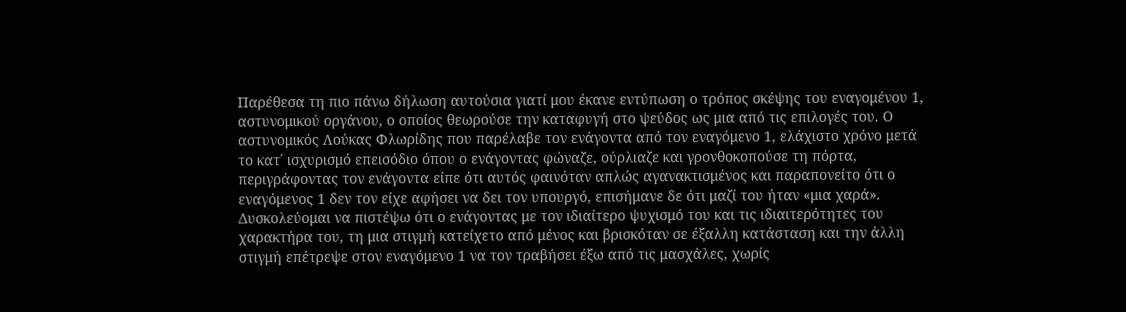Παρέθεσα τη πιο πάνω δήλωση αυτούσια γιατί μου έκανε εντύπωση ο τρόπος σκέψης του εναγομένου 1, αστυνομικού οργάνου, ο οποίος θεωρούσε την καταφυγή στο ψεύδος ως μια από τις επιλογές του. Ο αστυνομικός Λούκας Φλωρίδης που παρέλαβε τον ενάγοντα από τον εναγόμενο 1, ελάχιστο χρόνο μετά το κατ΄ ισχυρισμό επεισόδιο όπου ο ενάγοντας φώναζε, ούρλιαζε και γρονθοκοπούσε τη πόρτα, περιγράφοντας τον ενάγοντα είπε ότι αυτός φαινόταν απλώς αγανακτισμένος και παραπονείτο ότι ο εναγόμενος 1 δεν τον είχε αφήσει να δει τον υπουργό, επισήμανε δε ότι μαζί του ήταν «μια χαρά». Δυσκολεύομαι να πιστέψω ότι ο ενάγοντας με τον ιδιαίτερο ψυχισμό του και τις ιδιαιτερότητες του χαρακτήρα του, τη μια στιγμή κατείχετο από μένος και βρισκόταν σε έξαλλη κατάσταση και την άλλη στιγμή επέτρεψε στον εναγόμενο 1 να τον τραβήσει έξω από τις μασχάλες, χωρίς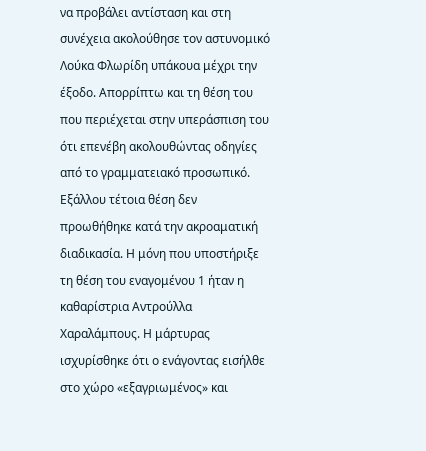να προβάλει αντίσταση και στη συνέχεια ακολούθησε τον αστυνομικό Λούκα Φλωρίδη υπάκουα μέχρι την έξοδο. Απορρίπτω και τη θέση του που περιέχεται στην υπεράσπιση του ότι επενέβη ακολουθώντας οδηγίες από το γραμματειακό προσωπικό. Εξάλλου τέτοια θέση δεν προωθήθηκε κατά την ακροαματική διαδικασία. Η μόνη που υποστήριξε τη θέση του εναγομένου 1 ήταν η καθαρίστρια Αντρούλλα Χαραλάμπους. Η μάρτυρας ισχυρίσθηκε ότι ο ενάγοντας εισήλθε στο χώρο «εξαγριωμένος» και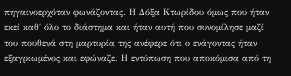πηγαινοερχόταν φωνάζοντας. Η Δόξα Κτωρίδου όμως που ήταν εκεί καθ΄ όλο το διάστημα και ήταν αυτή που συνομίλησε μαζί του πουθενά στη μαρτυρία της ανέφερε ότι ο ενάγοντας ήταν εξαγριωμένος και εφώναζε. Η εντύπωση που αποκόμισα από τη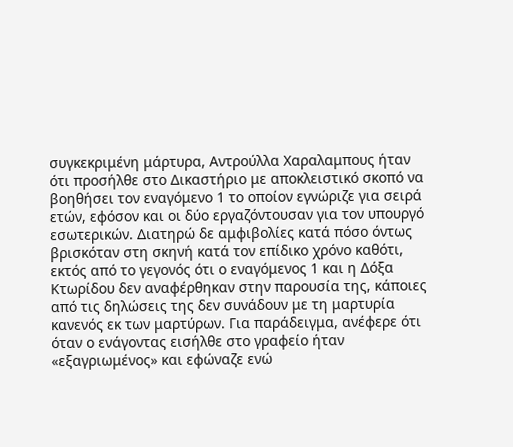συγκεκριμένη μάρτυρα, Αντρούλλα Χαραλαμπους ήταν ότι προσήλθε στο Δικαστήριο με αποκλειστικό σκοπό να βοηθήσει τον εναγόμενο 1 το οποίον εγνώριζε για σειρά ετών, εφόσον και οι δύο εργαζόντουσαν για τον υπουργό εσωτερικών. Διατηρώ δε αμφιβολίες κατά πόσο όντως βρισκόταν στη σκηνή κατά τον επίδικο χρόνο καθότι, εκτός από το γεγονός ότι ο εναγόμενος 1 και η Δόξα Κτωρίδου δεν αναφέρθηκαν στην παρουσία της, κάποιες από τις δηλώσεις της δεν συνάδουν με τη μαρτυρία κανενός εκ των μαρτύρων. Για παράδειγμα, ανέφερε ότι όταν ο ενάγοντας εισήλθε στο γραφείο ήταν «εξαγριωμένος» και εφώναζε ενώ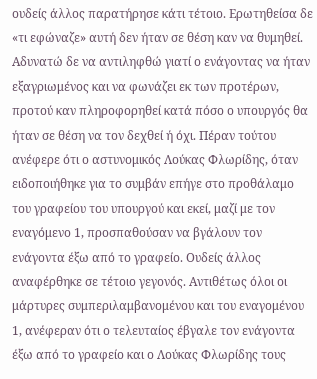ουδείς άλλος παρατήρησε κάτι τέτοιο. Ερωτηθείσα δε «τι εφώναζε» αυτή δεν ήταν σε θέση καν να θυμηθεί. Αδυνατώ δε να αντιληφθώ γιατί ο ενάγοντας να ήταν εξαγριωμένος και να φωνάζει εκ των προτέρων, προτού καν πληροφορηθεί κατά πόσο ο υπουργός θα ήταν σε θέση να τον δεχθεί ή όχι. Πέραν τούτου ανέφερε ότι ο αστυνομικός Λούκας Φλωρίδης, όταν ειδοποιήθηκε για το συμβάν επήγε στο προθάλαμο του γραφείου του υπουργού και εκεί, μαζί με τον εναγόμενο 1, προσπαθούσαν να βγάλουν τον ενάγοντα έξω από το γραφείο. Ουδείς άλλος αναφέρθηκε σε τέτοιο γεγονός. Αντιθέτως όλοι οι μάρτυρες συμπεριλαμβανομένου και του εναγομένου 1, ανέφεραν ότι ο τελευταίος έβγαλε τον ενάγοντα έξω από το γραφείο και ο Λούκας Φλωρίδης τους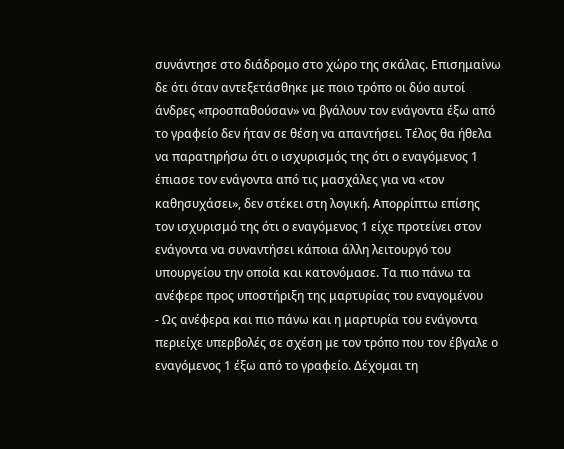συνάντησε στο διάδρομο στο χώρο της σκάλας. Επισημαίνω δε ότι όταν αντεξετάσθηκε με ποιο τρόπο οι δύο αυτοί άνδρες «προσπαθούσαν» να βγάλουν τον ενάγοντα έξω από το γραφείο δεν ήταν σε θέση να απαντήσει. Τέλος θα ήθελα να παρατηρήσω ότι ο ισχυρισμός της ότι ο εναγόμενος 1 έπιασε τον ενάγοντα από τις μασχάλες για να «τον καθησυχάσει», δεν στέκει στη λογική. Απορρίπτω επίσης τον ισχυρισμό της ότι ο εναγόμενος 1 είχε προτείνει στον ενάγοντα να συναντήσει κάποια άλλη λειτουργό του υπουργείου την οποία και κατονόμασε. Τα πιο πάνω τα ανέφερε προς υποστήριξη της μαρτυρίας του εναγομένου
- Ως ανέφερα και πιο πάνω και η μαρτυρία του ενάγοντα περιείχε υπερβολές σε σχέση με τον τρόπο που τον έβγαλε ο εναγόμενος 1 έξω από το γραφείο. Δέχομαι τη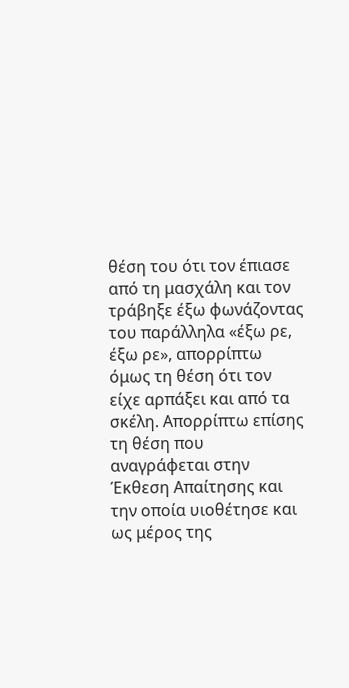θέση του ότι τον έπιασε από τη μασχάλη και τον τράβηξε έξω φωνάζοντας του παράλληλα «έξω ρε, έξω ρε», απορρίπτω όμως τη θέση ότι τον είχε αρπάξει και από τα σκέλη. Απορρίπτω επίσης τη θέση που αναγράφεται στην Έκθεση Απαίτησης και την οποία υιοθέτησε και ως μέρος της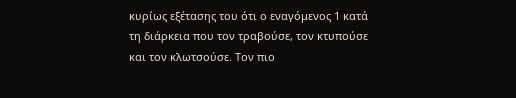κυρίως εξέτασης του ότι ο εναγόμενος 1 κατά τη διάρκεια που τον τραβούσε, τον κτυπούσε και τον κλωτσούσε. Τον πιο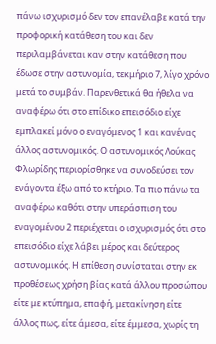πάνω ισχυρισμό δεν τον επανέλαβε κατά την προφορική κατάθεση του και δεν περιλαμβάνεται καν στην κατάθεση που έδωσε στην αστυνομία, τεκμήριο 7, λίγο χρόνο μετά το συμβάν. Παρενθετικά θα ήθελα να αναφέρω ότι στο επίδικο επεισόδιο είχε εμπλακεί μόνο ο εναγόμενος 1 και κανένας άλλος αστυνομικός. Ο αστυνομικός Λούκας Φλωρίδης περιορίσθηκε να συνοδεύσει τον ενάγοντα έξω από το κτήριο. Τα πιο πάνω τα αναφέρω καθότι στην υπεράσπιση του εναγομένου 2 περιέχεται ο ισχυρισμός ότι στο επεισόδιο είχε λάβει μέρος και δεύτερος αστυνομικός. Η επίθεση συνίσταται στην εκ προθέσεως χρήση βίας κατά άλλου προσώπου είτε με κτύπημα, επαφή, μετακίνηση είτε άλλος πως, είτε άμεσα, είτε έμμεσα, χωρίς τη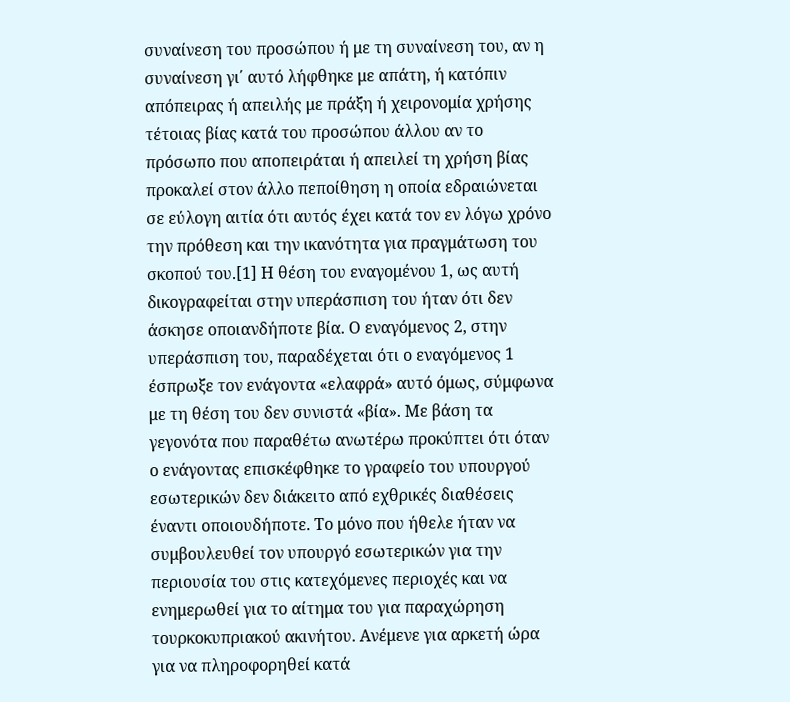συναίνεση του προσώπου ή με τη συναίνεση του, αν η συναίνεση γι΄ αυτό λήφθηκε με απάτη, ή κατόπιν απόπειρας ή απειλής με πράξη ή χειρονομία χρήσης τέτοιας βίας κατά του προσώπου άλλου αν το πρόσωπο που αποπειράται ή απειλεί τη χρήση βίας προκαλεί στον άλλο πεποίθηση η οποία εδραιώνεται σε εύλογη αιτία ότι αυτός έχει κατά τον εν λόγω χρόνο την πρόθεση και την ικανότητα για πραγμάτωση του σκοπού του.[1] Η θέση του εναγομένου 1, ως αυτή δικογραφείται στην υπεράσπιση του ήταν ότι δεν άσκησε οποιανδήποτε βία. Ο εναγόμενος 2, στην υπεράσπιση του, παραδέχεται ότι ο εναγόμενος 1 έσπρωξε τον ενάγοντα «ελαφρά» αυτό όμως, σύμφωνα με τη θέση του δεν συνιστά «βία». Με βάση τα γεγονότα που παραθέτω ανωτέρω προκύπτει ότι όταν ο ενάγοντας επισκέφθηκε το γραφείο του υπουργού εσωτερικών δεν διάκειτο από εχθρικές διαθέσεις έναντι οποιουδήποτε. Το μόνο που ήθελε ήταν να συμβουλευθεί τον υπουργό εσωτερικών για την περιουσία του στις κατεχόμενες περιοχές και να ενημερωθεί για το αίτημα του για παραχώρηση τουρκοκυπριακού ακινήτου. Ανέμενε για αρκετή ώρα για να πληροφορηθεί κατά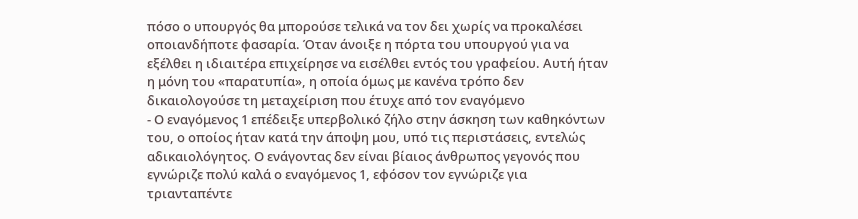πόσο ο υπουργός θα μπορούσε τελικά να τον δει χωρίς να προκαλέσει οποιανδήποτε φασαρία. Όταν άνοιξε η πόρτα του υπουργού για να εξέλθει η ιδιαιτέρα επιχείρησε να εισέλθει εντός του γραφείου. Αυτή ήταν η μόνη του «παρατυπία», η οποία όμως με κανένα τρόπο δεν δικαιολογούσε τη μεταχείριση που έτυχε από τον εναγόμενο
- Ο εναγόμενος 1 επέδειξε υπερβολικό ζήλο στην άσκηση των καθηκόντων του, ο οποίος ήταν κατά την άποψη μου, υπό τις περιστάσεις, εντελώς αδικαιολόγητος. Ο ενάγοντας δεν είναι βίαιος άνθρωπος γεγονός που εγνώριζε πολύ καλά ο εναγόμενος 1, εφόσον τον εγνώριζε για τριανταπέντε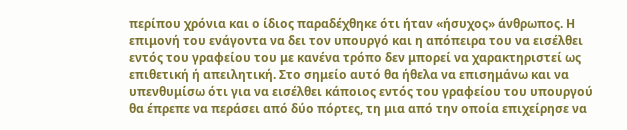περίπου χρόνια και ο ίδιος παραδέχθηκε ότι ήταν «ήσυχος» άνθρωπος. Η επιμονή του ενάγοντα να δει τον υπουργό και η απόπειρα του να εισέλθει εντός του γραφείου του με κανένα τρόπο δεν μπορεί να χαρακτηριστεί ως επιθετική ή απειλητική. Στο σημείο αυτό θα ήθελα να επισημάνω και να υπενθυμίσω ότι για να εισέλθει κάποιος εντός του γραφείου του υπουργού θα έπρεπε να περάσει από δύο πόρτες, τη μια από την οποία επιχείρησε να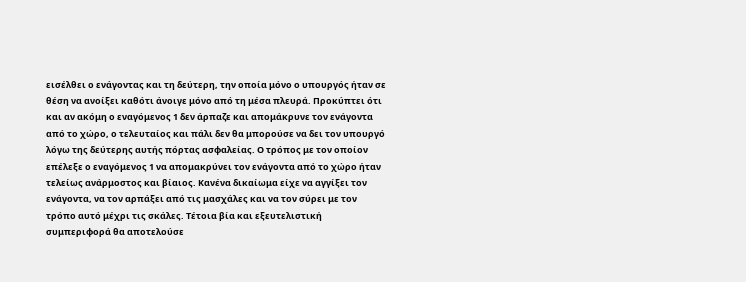εισέλθει ο ενάγοντας και τη δεύτερη, την οποία μόνο ο υπουργός ήταν σε θέση να ανοίξει καθότι άνοιγε μόνο από τη μέσα πλευρά. Προκύπτει ότι και αν ακόμη ο εναγόμενος 1 δεν άρπαζε και απομάκρυνε τον ενάγοντα από το χώρο, ο τελευταίος και πάλι δεν θα μπορούσε να δει τον υπουργό λόγω της δεύτερης αυτής πόρτας ασφαλείας. Ο τρόπος με τον οποίον επέλεξε ο εναγόμενος 1 να απομακρύνει τον ενάγοντα από το χώρο ήταν τελείως ανάρμοστος και βίαιος. Κανένα δικαίωμα είχε να αγγίξει τον ενάγοντα, να τον αρπάξει από τις μασχάλες και να τον σύρει με τον τρόπο αυτό μέχρι τις σκάλες. Τέτοια βία και εξευτελιστική συμπεριφορά θα αποτελούσε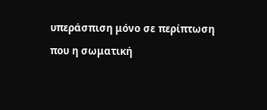υπεράσπιση μόνο σε περίπτωση που η σωματική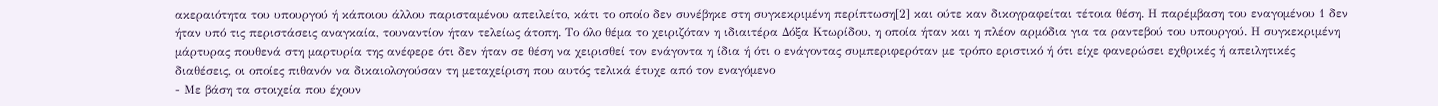ακεραιότητα του υπουργού ή κάποιου άλλου παρισταμένου απειλείτο, κάτι το οποίο δεν συνέβηκε στη συγκεκριμένη περίπτωση[2] και ούτε καν δικογραφείται τέτοια θέση. Η παρέμβαση του εναγομένου 1 δεν ήταν υπό τις περιστάσεις αναγκαία, τουναντίον ήταν τελείως άτοπη. Το όλο θέμα το χειριζόταν η ιδιαιτέρα Δόξα Κτωρίδου, η οποία ήταν και η πλέον αρμόδια για τα ραντεβού του υπουργού. Η συγκεκριμένη μάρτυρας πουθενά στη μαρτυρία της ανέφερε ότι δεν ήταν σε θέση να χειρισθεί τον ενάγοντα η ίδια ή ότι ο ενάγοντας συμπεριφερόταν με τρόπο εριστικό ή ότι είχε φανερώσει εχθρικές ή απειλητικές διαθέσεις, οι οποίες πιθανόν να δικαιολογούσαν τη μεταχείριση που αυτός τελικά έτυχε από τον εναγόμενο
- Με βάση τα στοιχεία που έχουν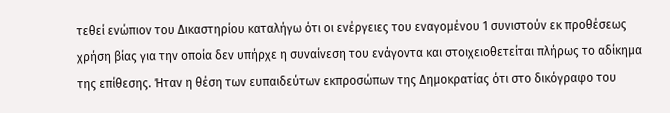τεθεί ενώπιον του Δικαστηρίου καταλήγω ότι οι ενέργειες του εναγομένου 1 συνιστούν εκ προθέσεως χρήση βίας για την οποία δεν υπήρχε η συναίνεση του ενάγοντα και στοιχειοθετείται πλήρως το αδίκημα της επίθεσης. Ήταν η θέση των ευπαιδεύτων εκπροσώπων της Δημοκρατίας ότι στο δικόγραφο του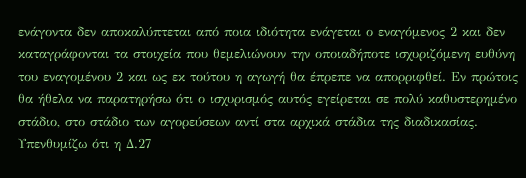ενάγοντα δεν αποκαλύπτεται από ποια ιδιότητα ενάγεται ο εναγόμενος 2 και δεν καταγράφονται τα στοιχεία που θεμελιώνουν την οποιαδήποτε ισχυριζόμενη ευθύνη του εναγομένου 2 και ως εκ τούτου η αγωγή θα έπρεπε να απορριφθεί. Εν πρώτοις θα ήθελα να παρατηρήσω ότι ο ισχυρισμός αυτός εγείρεται σε πολύ καθυστερημένο στάδιο, στο στάδιο των αγορεύσεων αντί στα αρχικά στάδια της διαδικασίας. Υπενθυμίζω ότι η Δ.27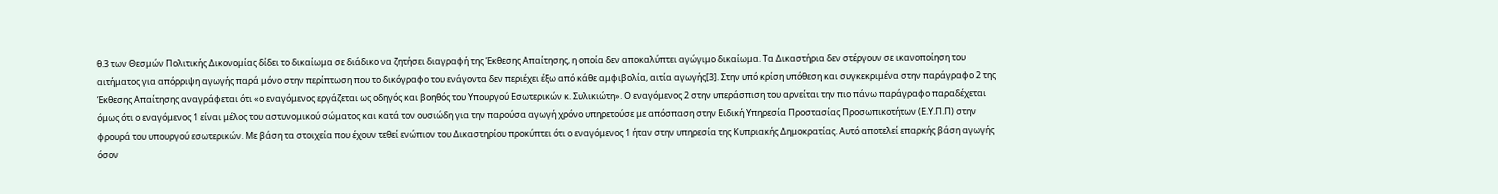θ.3 των Θεσμών Πολιτικής Δικονομίας δίδει το δικαίωμα σε διάδικο να ζητήσει διαγραφή της Έκθεσης Απαίτησης, η οποία δεν αποκαλύπτει αγώγιμο δικαίωμα. Τα Δικαστήρια δεν στέργουν σε ικανοποίηση του αιτήματος για απόρριψη αγωγής παρά μόνο στην περίπτωση που το δικόγραφο του ενάγοντα δεν περιέχει έξω από κάθε αμφιβολία, αιτία αγωγής[3]. Στην υπό κρίση υπόθεση και συγκεκριμένα στην παράγραφο 2 της Έκθεσης Απαίτησης αναγράφεται ότι «ο εναγόμενος εργάζεται ως οδηγός και βοηθός του Υπουργού Εσωτερικών κ. Συλικιώτη». Ο εναγόμενος 2 στην υπεράσπιση του αρνείται την πιο πάνω παράγραφο παραδέχεται όμως ότι ο εναγόμενος 1 είναι μέλος του αστυνομικού σώματος και κατά τον ουσιώδη για την παρούσα αγωγή χρόνο υπηρετούσε με απόσπαση στην Ειδική Υπηρεσία Προστασίας Προσωπικοτήτων (Ε.Υ.Π.Π) στην φρουρά του υπουργού εσωτερικών. Με βάση τα στοιχεία που έχουν τεθεί ενώπιον του Δικαστηρίου προκύπτει ότι ο εναγόμενος 1 ήταν στην υπηρεσία της Κυπριακής Δημοκρατίας. Αυτό αποτελεί επαρκής βάση αγωγής όσον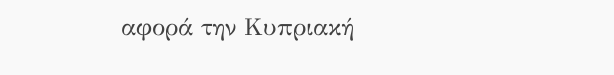αφορά την Κυπριακή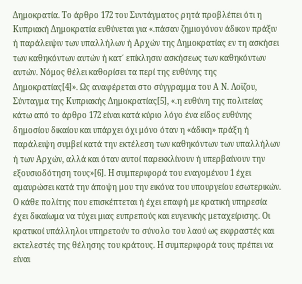Δημοκρατία. Το άρθρο 172 του Συντάγματος ρητά προβλέπει ότι η Κυπριακή Δημοκρατία ευθύνεται για «.πάσαν ζημιογόνον άδικον πράξιν ή παράλειψιν των υπαλλήλων ή Αρχών της Δημοκρατίας εν τη ασκήσει των καθηκόντων αυτών ή κατ΄ επίκλησιν ασκήσεως των καθηκόντων αυτών. Νόμος θέλει καθορίσει τα περί της ευθύνης της Δημοκρατίας[4]». Ως αναφέρεται στο σύγγραμμα του Α Ν. Λοϊζου, Σύνταγμα της Κυπριακής Δημοκρατίας[5], «.η ευθύνη της πολιτείας κάτω από το άρθρο 172 είναι κατά κύριο λόγο ένα είδος ευθύνης δημοσίου δικαίου και υπάρχει όχι μόνο όταν η «άδικη» πράξη ή παράλειψη συμβεί κατά την εκτέλεση των καθηκόντων των υπαλλήλων ή των Αρχών, αλλά και όταν αυτοί παρεκκλίνουν ή υπερβαίνουν την εξουσιοδότηση τους»[6]. Η συμπεριφορά του εναγομένου 1 έχει αμαυρώσει κατά την άποψη μου την εικόνα του υπουργείου εσωτερικών. Ο κάθε πολίτης που επισκέπτεται ή έχει επαφή με κρατική υπηρεσία έχει δικαίωμα να τύχει μιας ευπρεπούς και ευγενικής μεταχείρισης. Οι κρατικοί υπάλληλοι υπηρετούν το σύνολο του λαού ως εκφραστές και εκτελεστές της θέλησης του κράτους. Η συμπεριφορά τους πρέπει να είναι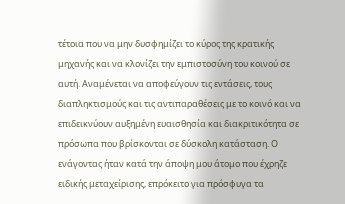τέτοια που να μην δυσφημίζει το κύρος της κρατικής μηχανής και να κλονίζει την εμπιστοσύνη του κοινού σε αυτή. Αναμένεται να αποφεύγουν τις εντάσεις, τους διαπληκτισμούς και τις αντιπαραθέσεις με το κοινό και να επιδεικνύουν αυξημένη ευαισθησία και διακριτικότητα σε πρόσωπα που βρίσκονται σε δύσκολη κατάσταση. Ο ενάγοντας ήταν κατά την άποψη μου άτομο που έχρηζε ειδικής μεταχείρισης, επρόκειτο για πρόσφυγα τα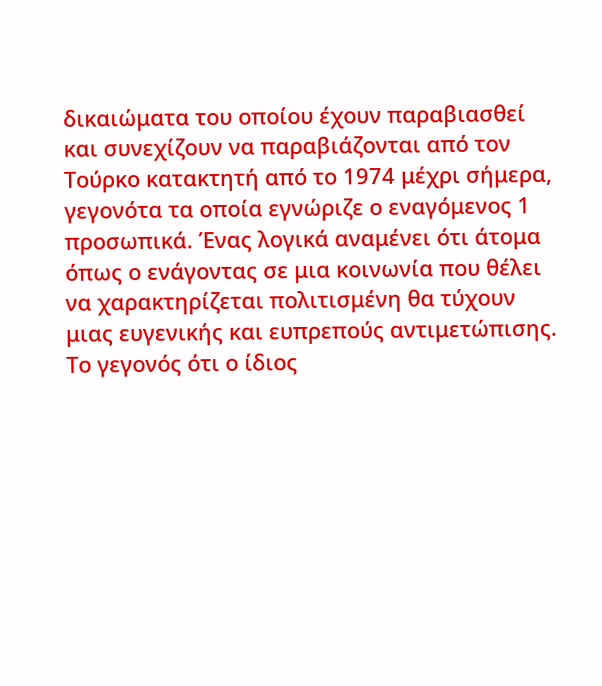δικαιώματα του οποίου έχουν παραβιασθεί και συνεχίζουν να παραβιάζονται από τον Τούρκο κατακτητή από το 1974 μέχρι σήμερα, γεγονότα τα οποία εγνώριζε ο εναγόμενος 1 προσωπικά. Ένας λογικά αναμένει ότι άτομα όπως ο ενάγοντας σε μια κοινωνία που θέλει να χαρακτηρίζεται πολιτισμένη θα τύχουν μιας ευγενικής και ευπρεπούς αντιμετώπισης. Το γεγονός ότι ο ίδιος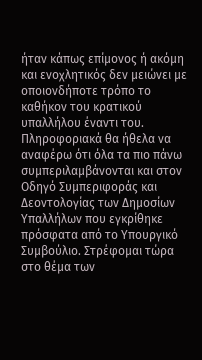ήταν κάπως επίμονος ή ακόμη και ενοχλητικός δεν μειώνει με οποιονδήποτε τρόπο το καθήκον του κρατικού υπαλλήλου έναντι του. Πληροφοριακά θα ήθελα να αναφέρω ότι όλα τα πιο πάνω συμπεριλαμβάνονται και στον Οδηγό Συμπεριφοράς και Δεοντολογίας των Δημοσίων Υπαλλήλων που εγκρίθηκε πρόσφατα από το Υπουργικό Συμβούλιο. Στρέφομαι τώρα στο θέμα των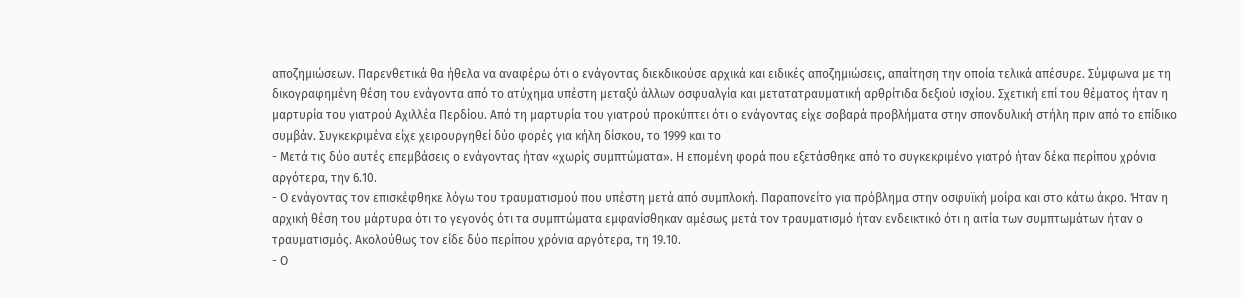αποζημιώσεων. Παρενθετικά θα ήθελα να αναφέρω ότι ο ενάγοντας διεκδικούσε αρχικά και ειδικές αποζημιώσεις, απαίτηση την οποία τελικά απέσυρε. Σύμφωνα με τη δικογραφημένη θέση του ενάγοντα από το ατύχημα υπέστη μεταξύ άλλων οσφυαλγία και μετατατραυματική αρθρίτιδα δεξιού ισχίου. Σχετική επί του θέματος ήταν η μαρτυρία του γιατρού Αχιλλέα Περδίου. Από τη μαρτυρία του γιατρού προκύπτει ότι ο ενάγοντας είχε σοβαρά προβλήματα στην σπονδυλική στήλη πριν από το επίδικο συμβάν. Συγκεκριμένα είχε χειρουργηθεί δύο φορές για κήλη δίσκου, το 1999 και το
- Μετά τις δύο αυτές επεμβάσεις ο ενάγοντας ήταν «χωρίς συμπτώματα». Η επομένη φορά που εξετάσθηκε από το συγκεκριμένο γιατρό ήταν δέκα περίπου χρόνια αργότερα, την 6.10.
- Ο ενάγοντας τον επισκέφθηκε λόγω του τραυματισμού που υπέστη μετά από συμπλοκή. Παραπονείτο για πρόβλημα στην οσφυϊκή μοίρα και στο κάτω άκρο. Ήταν η αρχική θέση του μάρτυρα ότι το γεγονός ότι τα συμπτώματα εμφανίσθηκαν αμέσως μετά τον τραυματισμό ήταν ενδεικτικό ότι η αιτία των συμπτωμάτων ήταν ο τραυματισμός. Ακολούθως τον είδε δύο περίπου χρόνια αργότερα, τη 19.10.
- Ο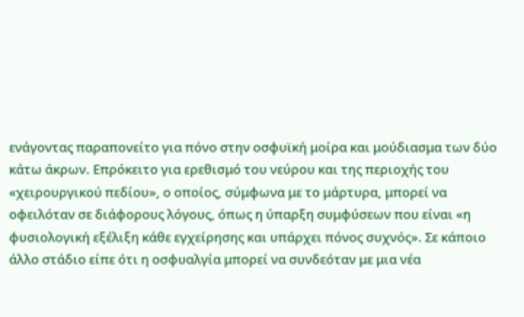ενάγοντας παραπονείτο για πόνο στην οσφυϊκή μοίρα και μούδιασμα των δύο κάτω άκρων. Επρόκειτο για ερεθισμό του νεύρου και της περιοχής του «χειρουργικού πεδίου», ο οποίος, σύμφωνα με το μάρτυρα, μπορεί να οφειλόταν σε διάφορους λόγους, όπως η ύπαρξη συμφύσεων που είναι «η φυσιολογική εξέλιξη κάθε εγχείρησης και υπάρχει πόνος συχνός». Σε κάποιο άλλο στάδιο είπε ότι η οσφυαλγία μπορεί να συνδεόταν με μια νέα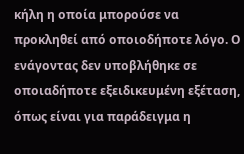κήλη η οποία μπορούσε να προκληθεί από οποιοδήποτε λόγο. Ο ενάγοντας δεν υποβλήθηκε σε οποιαδήποτε εξειδικευμένη εξέταση, όπως είναι για παράδειγμα η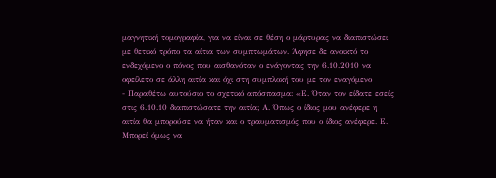μαγνητική τομογραφία, για να είναι σε θέση ο μάρτυρας να διαπιστώσει με θετικό τρόπο τα αίτια των συμπτωμάτων. Άφησε δε ανοικτό το ενδεχόμενο ο πόνος που αισθανόταν ο ενάγοντας την 6.10.2010 να οφείλετο σε άλλη αιτία και όχι στη συμπλοκή του με τον εναγόμενο
- Παραθέτω αυτούσιο το σχετικό απόσπασμα: «Ε. Όταν τον είδατε εσείς στις 6.10.10 διαπιστώσατε την αιτία; Α. Όπως ο ίδιος μου ανέφερε η αιτία θα μπορούσε να ήταν και ο τραυματισμός που ο ίδιος ανέφερε. Ε. Μπορεί όμως να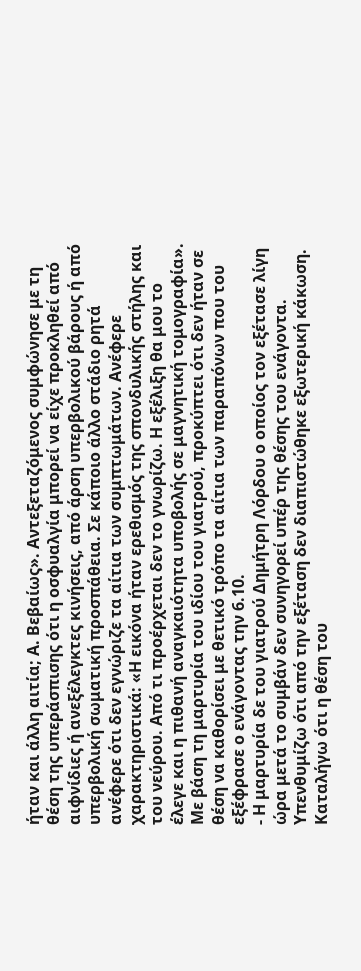ήταν και άλλη αιτία; Α. Βεβαίως». Αντεξεταζόμενος συμφώνησε με τη θέση της υπεράσπισης ότι η οσφυαλγία μπορεί να είχε προκληθεί από αιφνίδιες ή ανεξέλεγκτες κινήσεις, από άρση υπερβολικού βάρους ή από υπερβολική σωματική προσπάθεια. Σε κάποιο άλλο στάδιο ρητά ανέφερε ότι δεν εγνώριζε τα αίτια των συμπτωμάτων. Ανέφερε χαρακτηριστικά: «Η εικόνα ήταν ερεθισμός της σπονδυλικής στήλης και του νεύρου. Από τι προέρχεται δεν το γνωρίζω. Η εξέλιξη θα μου το έλεγε και η πιθανή αναγκαιότητα υποβολής σε μαγνητική τομογραφία». Με βάση τη μαρτυρία του ιδίου του γιατρού, προκύπτει ότι δεν ήταν σε θέση να καθορίσει με θετικό τρόπο τα αίτια των παραπόνων που του εξέφρασε ο ενάγοντας την 6.10.
- Η μαρτυρία δε του γιατρού Δημήτρη Λόρδου ο οποίος τον εξέτασε λίγη ώρα μετά το συμβάν δεν συνηγορεί υπέρ της θέσης του ενάγοντα. Υπενθυμίζω ότι από την εξέταση δεν διαπιστώθηκε εξωτερική κάκωση. Καταλήγω ότι η θέση του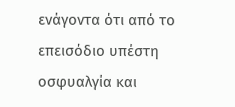ενάγοντα ότι από το επεισόδιο υπέστη οσφυαλγία και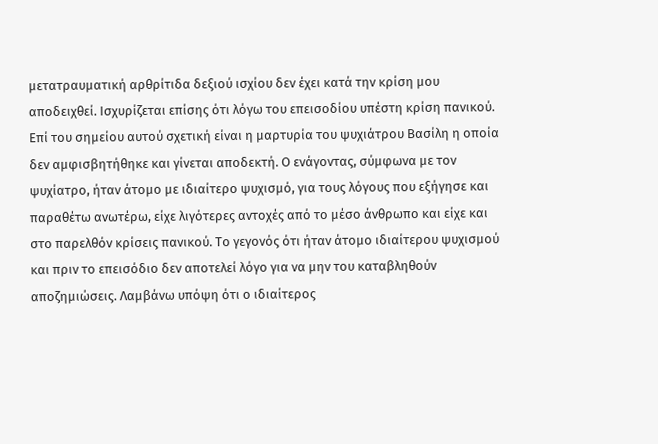μετατραυματική αρθρίτιδα δεξιού ισχίου δεν έχει κατά την κρίση μου αποδειχθεί. Ισχυρίζεται επίσης ότι λόγω του επεισοδίου υπέστη κρίση πανικού. Επί του σημείου αυτού σχετική είναι η μαρτυρία του ψυχιάτρου Βασίλη η οποία δεν αμφισβητήθηκε και γίνεται αποδεκτή. Ο ενάγοντας, σύμφωνα με τον ψυχίατρο, ήταν άτομο με ιδιαίτερο ψυχισμό, για τους λόγους που εξήγησε και παραθέτω ανωτέρω, είχε λιγότερες αντοχές από το μέσο άνθρωπο και είχε και στο παρελθόν κρίσεις πανικού. Το γεγονός ότι ήταν άτομο ιδιαίτερου ψυχισμού και πριν το επεισόδιο δεν αποτελεί λόγο για να μην του καταβληθούν αποζημιώσεις. Λαμβάνω υπόψη ότι ο ιδιαίτερος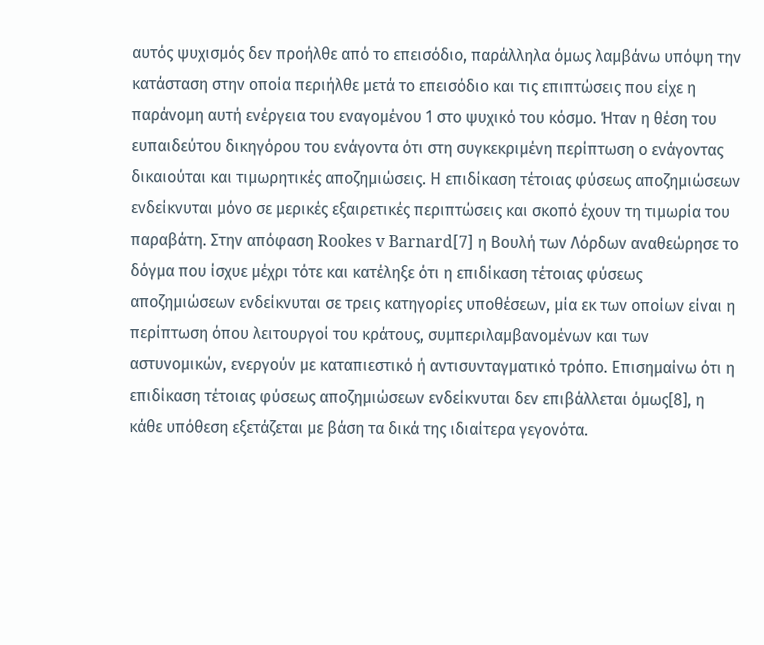αυτός ψυχισμός δεν προήλθε από το επεισόδιο, παράλληλα όμως λαμβάνω υπόψη την κατάσταση στην οποία περιήλθε μετά το επεισόδιο και τις επιπτώσεις που είχε η παράνομη αυτή ενέργεια του εναγομένου 1 στο ψυχικό του κόσμο. Ήταν η θέση του ευπαιδεύτου δικηγόρου του ενάγοντα ότι στη συγκεκριμένη περίπτωση ο ενάγοντας δικαιούται και τιμωρητικές αποζημιώσεις. Η επιδίκαση τέτοιας φύσεως αποζημιώσεων ενδείκνυται μόνο σε μερικές εξαιρετικές περιπτώσεις και σκοπό έχουν τη τιμωρία του παραβάτη. Στην απόφαση Rookes v Barnard[7] η Βουλή των Λόρδων αναθεώρησε το δόγμα που ίσχυε μέχρι τότε και κατέληξε ότι η επιδίκαση τέτοιας φύσεως αποζημιώσεων ενδείκνυται σε τρεις κατηγορίες υποθέσεων, μία εκ των οποίων είναι η περίπτωση όπου λειτουργοί του κράτους, συμπεριλαμβανομένων και των αστυνομικών, ενεργούν με καταπιεστικό ή αντισυνταγματικό τρόπο. Επισημαίνω ότι η επιδίκαση τέτοιας φύσεως αποζημιώσεων ενδείκνυται δεν επιβάλλεται όμως[8], η κάθε υπόθεση εξετάζεται με βάση τα δικά της ιδιαίτερα γεγονότα.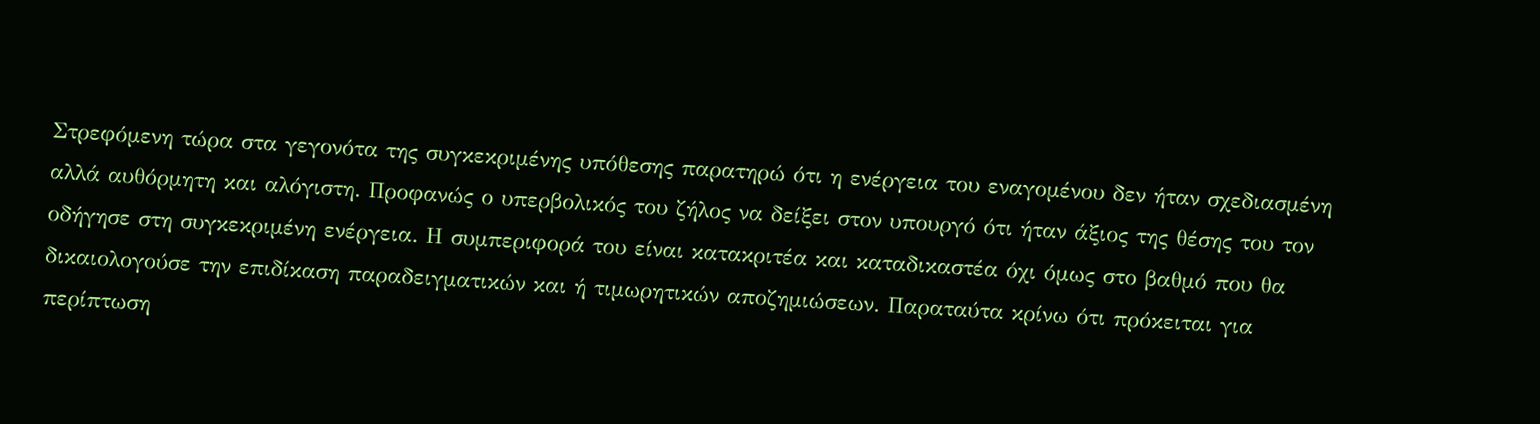Στρεφόμενη τώρα στα γεγονότα της συγκεκριμένης υπόθεσης παρατηρώ ότι η ενέργεια του εναγομένου δεν ήταν σχεδιασμένη αλλά αυθόρμητη και αλόγιστη. Προφανώς ο υπερβολικός του ζήλος να δείξει στον υπουργό ότι ήταν άξιος της θέσης του τον οδήγησε στη συγκεκριμένη ενέργεια. Η συμπεριφορά του είναι κατακριτέα και καταδικαστέα όχι όμως στο βαθμό που θα δικαιολογούσε την επιδίκαση παραδειγματικών και ή τιμωρητικών αποζημιώσεων. Παραταύτα κρίνω ότι πρόκειται για περίπτωση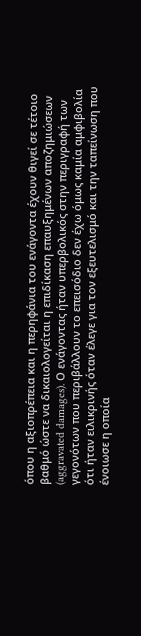όπου η αξιοπρέπεια και η περηφάνια του ενάγοντα έχουν θιγεί σε τέτοιο βαθμό ώστε να δικαιολογείται η επιδίκαση επαυξημένων αποζημιώσεων (aggravated damages). Ο ενάγοντας ήταν υπερβολικός στην περιγραφή των γεγονότων που περιβάλλουν το επεισόδιο δεν έχω όμως καμία αμφιβολία ότι ήταν ειλικρινής όταν έλεγε για τον εξευτελισμό και την ταπείνωση που ένοιωσε η οποία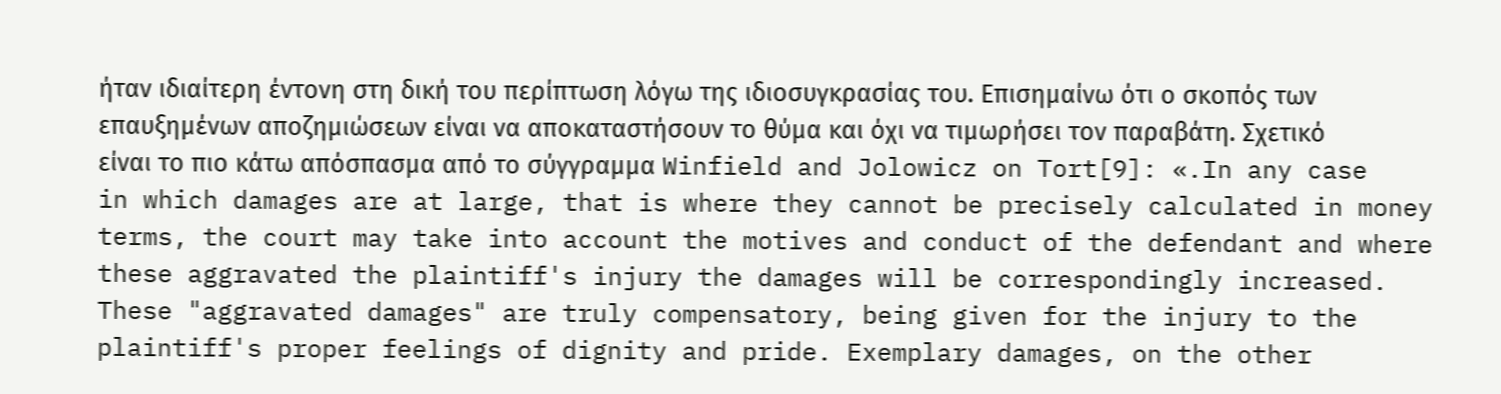ήταν ιδιαίτερη έντονη στη δική του περίπτωση λόγω της ιδιοσυγκρασίας του. Επισημαίνω ότι ο σκοπός των επαυξημένων αποζημιώσεων είναι να αποκαταστήσουν το θύμα και όχι να τιμωρήσει τον παραβάτη. Σχετικό είναι το πιο κάτω απόσπασμα από το σύγγραμμα Winfield and Jolowicz on Tort[9]: «.In any case in which damages are at large, that is where they cannot be precisely calculated in money terms, the court may take into account the motives and conduct of the defendant and where these aggravated the plaintiff's injury the damages will be correspondingly increased. These "aggravated damages" are truly compensatory, being given for the injury to the plaintiff's proper feelings of dignity and pride. Exemplary damages, on the other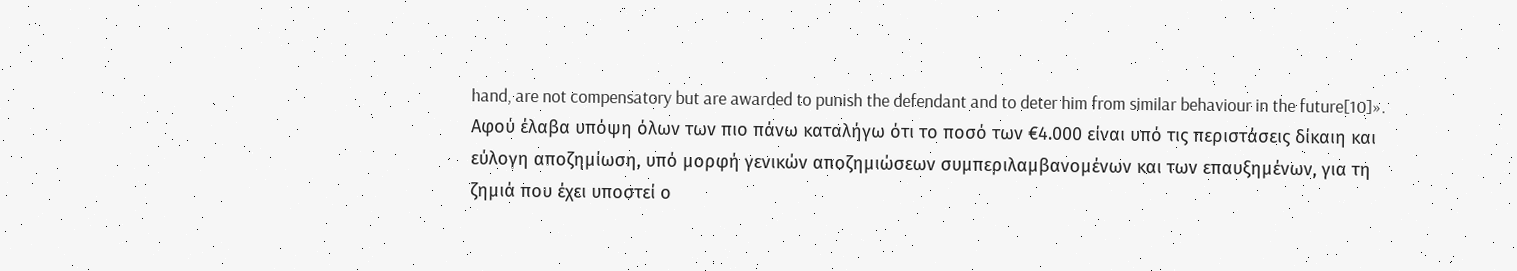hand, are not compensatory but are awarded to punish the defendant and to deter him from similar behaviour in the future[10]». Αφού έλαβα υπόψη όλων των πιο πάνω καταλήγω ότι το ποσό των €4.000 είναι υπό τις περιστάσεις δίκαιη και εύλογη αποζημίωση, υπό μορφή γενικών αποζημιώσεων συμπεριλαμβανομένων και των επαυξημένων, για τη ζημιά που έχει υποστεί ο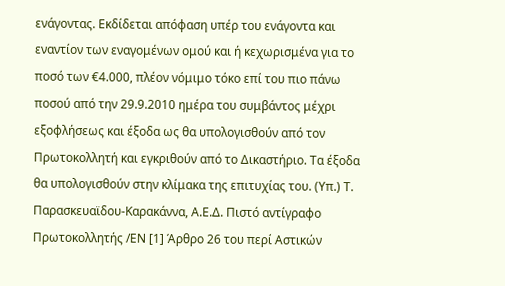ενάγοντας. Εκδίδεται απόφαση υπέρ του ενάγοντα και εναντίον των εναγομένων ομού και ή κεχωρισμένα για το ποσό των €4.000, πλέον νόμιμο τόκο επί του πιο πάνω ποσού από την 29.9.2010 ημέρα του συμβάντος μέχρι εξοφλήσεως και έξοδα ως θα υπολογισθούν από τον Πρωτοκολλητή και εγκριθούν από το Δικαστήριο. Τα έξοδα θα υπολογισθούν στην κλίμακα της επιτυχίας του. (Υπ.) Τ. Παρασκευαϊδου-Καρακάννα, Α.Ε.Δ. Πιστό αντίγραφο Πρωτοκολλητής /ΕΝ [1] Άρθρο 26 του περί Αστικών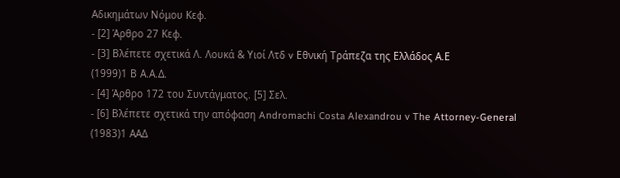Αδικημάτων Νόμου Κεφ.
- [2] Άρθρο 27 Κεφ.
- [3] Βλέπετε σχετικά Λ. Λουκά & Υιοί Λτδ v Εθνική Τράπεζα της Ελλάδος Α.Ε
(1999)1 Β Α.Α.Δ.
- [4] Άρθρο 172 του Συντάγματος. [5] Σελ.
- [6] Βλέπετε σχετικά την απόφαση Andromachi Costa Alexandrou v The Attorney-General
(1983)1 ΑΑΔ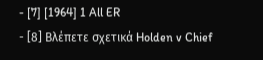- [7] [1964] 1 All ER
- [8] Βλέπετε σχετικά Holden v Chief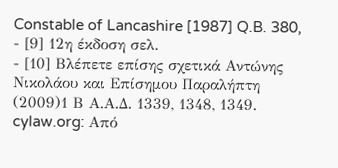Constable of Lancashire [1987] Q.B. 380,
- [9] 12η έκδοση σελ.
- [10] Βλέπετε επίσης σχετικά Αντώνης Νικολάου και Επίσημου Παραλήπτη
(2009)1 Β Α.Α.Δ. 1339, 1348, 1349. cylaw.org: Από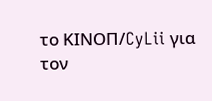το ΚΙΝOΠ/CyLii για τον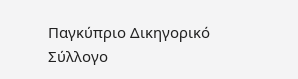Παγκύπριο Δικηγορικό Σύλλογο